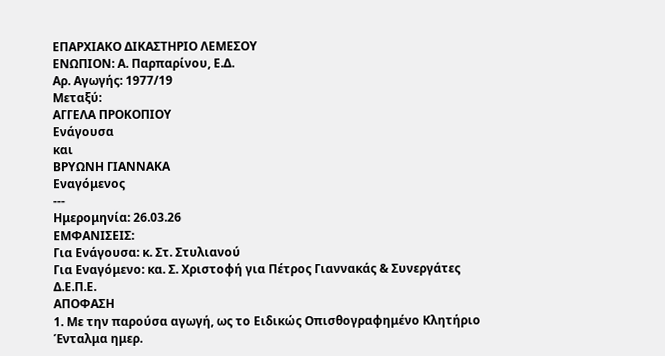ΕΠΑΡΧΙΑΚΟ ΔΙΚΑΣΤΗΡΙΟ ΛΕΜΕΣΟΥ
ΕΝΩΠΙΟΝ: Α. Παρπαρίνου, Ε.Δ.
Αρ. Αγωγής: 1977/19
Μεταξύ:
AΓΓΕΛΑ ΠΡΟΚΟΠΙΟΥ
Ενάγουσα
και
ΒΡΥΩΝΗ ΓΙΑΝΝΑΚΑ
Εναγόμενος
---
Ημερομηνία: 26.03.26
ΕΜΦΑΝΙΣΕΙΣ:
Για Ενάγουσα: κ. Στ. Στυλιανού
Για Εναγόμενο: κα. Σ. Χριστοφή για Πέτρος Γιαννακάς & Συνεργάτες Δ.Ε.Π.Ε.
AΠΟΦΑΣΗ
1. Με την παρούσα αγωγή, ως το Ειδικώς Οπισθογραφημένο Κλητήριο Ένταλμα ημερ.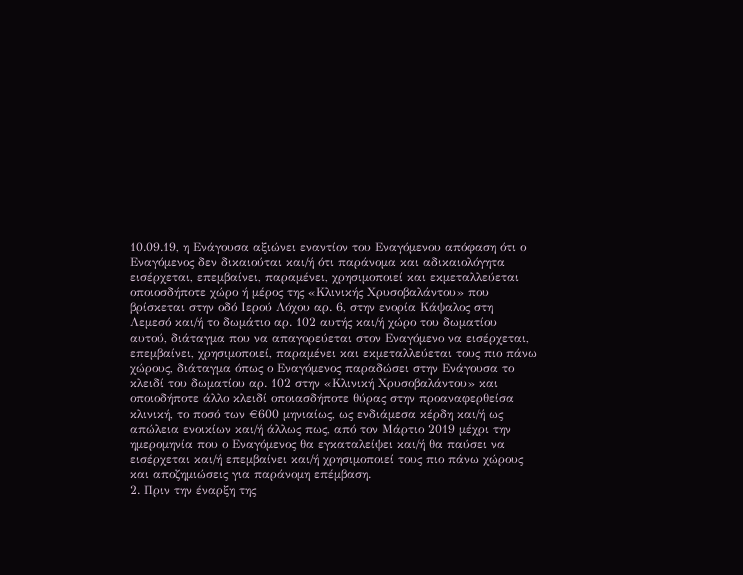10.09.19, η Ενάγουσα αξιώνει εναντίον του Εναγόμενου απόφαση ότι ο Εναγόμενος δεν δικαιούται και/ή ότι παράνομα και αδικαιολόγητα εισέρχεται, επεμβαίνει, παραμένει, χρησιμοποιεί και εκμεταλλεύεται οποιοσδήποτε χώρο ή μέρος της «Κλινικής Χρυσοβαλάντου» που βρίσκεται στην οδό Ιερού Λόχου αρ. 6, στην ενορία Κάψαλος στη Λεμεσό και/ή το δωμάτιο αρ. 102 αυτής και/ή χώρο του δωματίου αυτού, διάταγμα που να απαγορεύεται στον Εναγόμενο να εισέρχεται, επεμβαίνει, χρησιμοποιεί, παραμένει και εκμεταλλεύεται τους πιο πάνω χώρους, διάταγμα όπως ο Εναγόμενος παραδώσει στην Ενάγουσα το κλειδί του δωματίου αρ. 102 στην «Κλινική Χρυσοβαλάντου» και οποιοδήποτε άλλο κλειδί οποιασδήποτε θύρας στην προαναφερθείσα κλινική, το ποσό των €600 μηνιαίως, ως ενδιάμεσα κέρδη και/ή ως απώλεια ενοικίων και/ή άλλως πως, από τον Μάρτιο 2019 μέχρι την ημερομηνία που ο Εναγόμενος θα εγκαταλείψει και/ή θα παύσει να εισέρχεται και/ή επεμβαίνει και/ή χρησιμοποιεί τους πιο πάνω χώρους και αποζημιώσεις για παράνομη επέμβαση.
2. Πριν την έναρξη της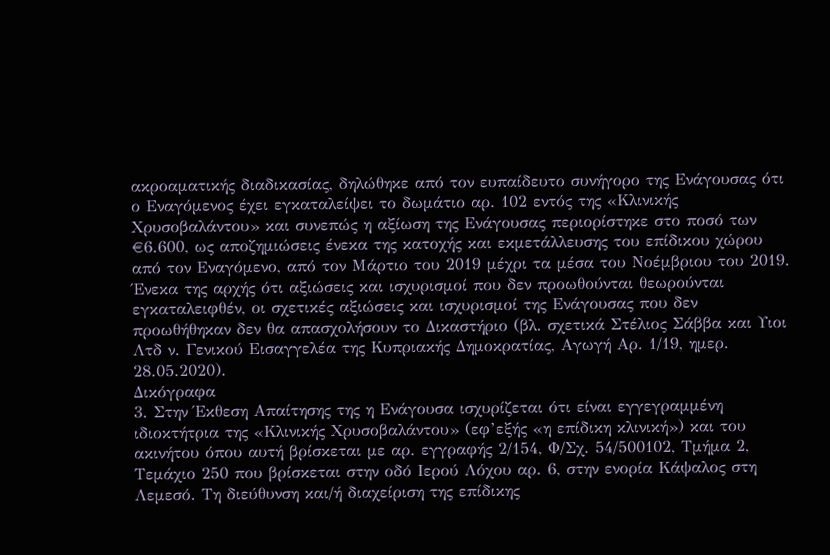ακροαματικής διαδικασίας, δηλώθηκε από τον ευπαίδευτο συνήγορο της Ενάγουσας ότι ο Εναγόμενος έχει εγκαταλείψει το δωμάτιο αρ. 102 εντός της «Κλινικής Χρυσοβαλάντου» και συνεπώς η αξίωση της Ενάγουσας περιορίστηκε στο ποσό των €6.600, ως αποζημιώσεις ένεκα της κατοχής και εκμετάλλευσης του επίδικου χώρου από τον Εναγόμενο, από τον Mάρτιο του 2019 μέχρι τα μέσα του Νοέμβριου του 2019. Ένεκα της αρχής ότι αξιώσεις και ισχυρισμοί που δεν προωθούνται θεωρούνται εγκαταλειφθέν, οι σχετικές αξιώσεις και ισχυρισμοί της Ενάγουσας που δεν προωθήθηκαν δεν θα απασχολήσουν το Δικαστήριο (βλ. σχετικά Στέλιος Σάββα και Υιοι Λτδ ν. Γενικού Εισαγγελέα της Κυπριακής Δημοκρατίας, Αγωγή Αρ. 1/19, ημερ. 28.05.2020).
Δικόγραφα
3. Στην Έκθεση Απαίτησης της η Ενάγουσα ισχυρίζεται ότι είναι εγγεγραμμένη ιδιοκτήτρια της «Κλινικής Χρυσοβαλάντου» (εφ’εξής «η επίδικη κλινική») και του ακινήτου όπου αυτή βρίσκεται με αρ. εγγραφής 2/154, Φ/Σχ. 54/500102, Τμήμα 2, Τεμάχιο 250 που βρίσκεται στην οδό Ιερού Λόχου αρ. 6, στην ενορία Κάψαλος στη Λεμεσό. Τη διεύθυνση και/ή διαχείριση της επίδικης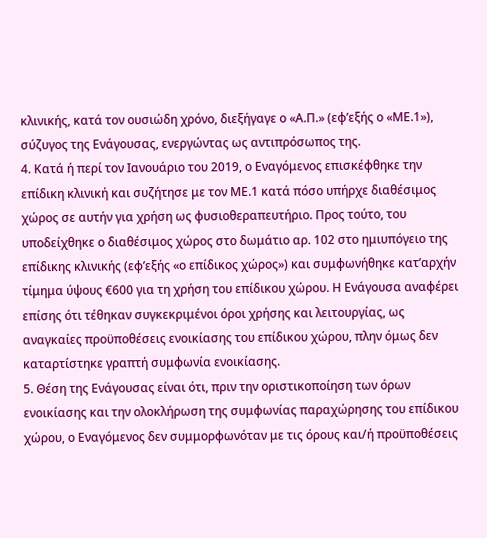κλινικής, κατά τον ουσιώδη χρόνο, διεξήγαγε ο «Α.Π.» (εφ’εξής ο «ΜΕ.1»), σύζυγος της Ενάγουσας, ενεργώντας ως αντιπρόσωπος της.
4. Κατά ή περί τον Ιανουάριο του 2019, ο Εναγόμενος επισκέφθηκε την επίδικη κλινική και συζήτησε με τον ΜΕ.1 κατά πόσο υπήρχε διαθέσιμος χώρος σε αυτήν για χρήση ως φυσιοθεραπευτήριο. Προς τούτο, του υποδείχθηκε ο διαθέσιμος χώρος στο δωμάτιο αρ. 102 στο ημιυπόγειο της επίδικης κλινικής (εφ’εξής «ο επίδικος χώρος») και συμφωνήθηκε κατ’αρχήν τίμημα ύψους €600 για τη χρήση του επίδικου χώρου. Η Ενάγουσα αναφέρει επίσης ότι τέθηκαν συγκεκριμένοι όροι χρήσης και λειτουργίας, ως αναγκαίες προϋποθέσεις ενοικίασης του επίδικου χώρου, πλην όμως δεν καταρτίστηκε γραπτή συμφωνία ενοικίασης.
5. Θέση της Ενάγουσας είναι ότι, πριν την οριστικοποίηση των όρων ενοικίασης και την ολοκλήρωση της συμφωνίας παραχώρησης του επίδικου χώρου, ο Εναγόμενος δεν συμμορφωνόταν με τις όρους και/ή προϋποθέσεις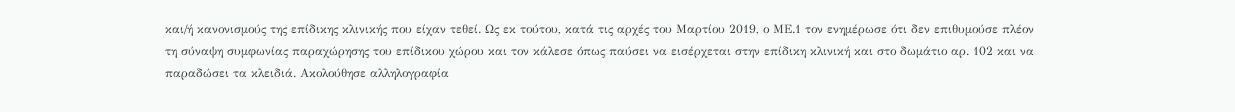και/ή κανονισμούς της επίδικης κλινικής που είχαν τεθεί. Ως εκ τούτου, κατά τις αρχές του Μαρτίου 2019, ο ΜΕ.1 τον ενημέρωσε ότι δεν επιθυμούσε πλέον τη σύναψη συμφωνίας παραχώρησης του επίδικου χώρου και τον κάλεσε όπως παύσει να εισέρχεται στην επίδικη κλινική και στο δωμάτιο αρ. 102 και να παραδώσει τα κλειδιά. Ακολούθησε αλληλογραφία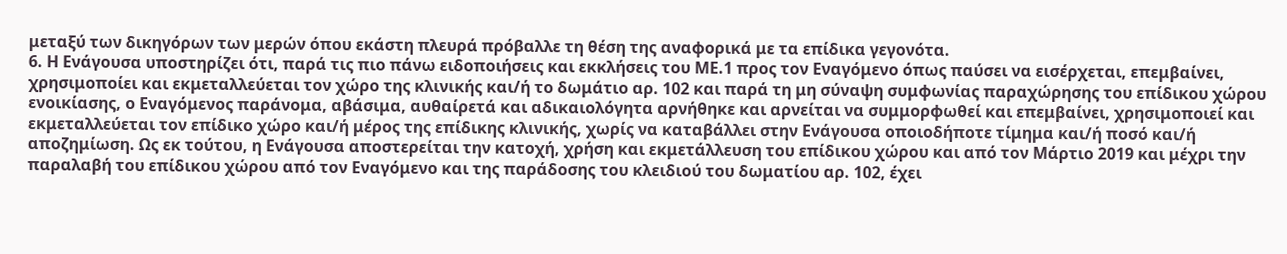μεταξύ των δικηγόρων των μερών όπου εκάστη πλευρά πρόβαλλε τη θέση της αναφορικά με τα επίδικα γεγονότα.
6. Η Ενάγουσα υποστηρίζει ότι, παρά τις πιο πάνω ειδοποιήσεις και εκκλήσεις του ΜΕ.1 προς τον Εναγόμενο όπως παύσει να εισέρχεται, επεμβαίνει, χρησιμοποίει και εκμεταλλεύεται τον χώρο της κλινικής και/ή το δωμάτιο αρ. 102 και παρά τη μη σύναψη συμφωνίας παραχώρησης του επίδικου χώρου ενοικίασης, ο Εναγόμενος παράνομα, αβάσιμα, αυθαίρετά και αδικαιολόγητα αρνήθηκε και αρνείται να συμμορφωθεί και επεμβαίνει, χρησιμοποιεί και εκμεταλλεύεται τον επίδικο χώρο και/ή μέρος της επίδικης κλινικής, χωρίς να καταβάλλει στην Ενάγουσα οποιοδήποτε τίμημα και/ή ποσό και/ή αποζημίωση. Ως εκ τούτου, η Ενάγουσα αποστερείται την κατοχή, χρήση και εκμετάλλευση του επίδικου χώρου και από τον Μάρτιο 2019 και μέχρι την παραλαβή του επίδικου χώρου από τον Εναγόμενο και της παράδοσης του κλειδιού του δωματίου αρ. 102, έχει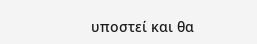υποστεί και θα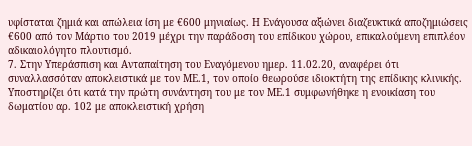υφίσταται ζημιά και απώλεια ίση με €600 μηνιαίως. Η Ενάγουσα αξιώνει διαζευκτικά αποζημιώσεις €600 από τον Μάρτιο του 2019 μέχρι την παράδοση του επίδικου χώρου, επικαλούμενη επιπλέον αδικαιολόγητο πλουτισμό.
7. Στην Υπεράσπιση και Ανταπαίτηση του Εναγόμενου ημερ. 11.02.20, αναφέρει ότι συναλλασσόταν αποκλειστικά με τον ΜΕ.1, τον οποίο θεωρούσε ιδιοκτήτη της επίδικης κλινικής. Υποστηρίζει ότι κατά την πρώτη συνάντηση του με τον ΜΕ.1 συμφωνήθηκε η ενοικίαση του δωματίου αρ. 102 με αποκλειστική χρήση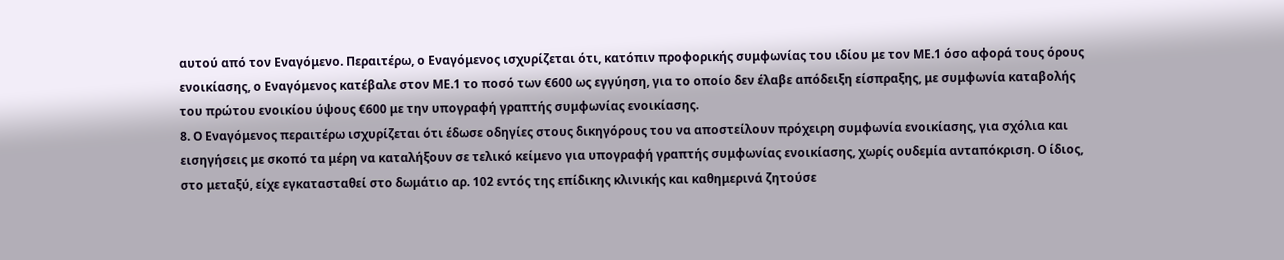αυτού από τον Εναγόμενο. Περαιτέρω, ο Εναγόμενος ισχυρίζεται ότι, κατόπιν προφορικής συμφωνίας του ιδίου με τον ΜΕ.1 όσο αφορά τους όρους ενοικίασης, ο Εναγόμενος κατέβαλε στον ΜΕ.1 το ποσό των €600 ως εγγύηση, για το οποίο δεν έλαβε απόδειξη είσπραξης, με συμφωνία καταβολής του πρώτου ενοικίου ύψους €600 με την υπογραφή γραπτής συμφωνίας ενοικίασης.
8. Ο Εναγόμενος περαιτέρω ισχυρίζεται ότι έδωσε οδηγίες στους δικηγόρους του να αποστείλουν πρόχειρη συμφωνία ενοικίασης, για σχόλια και εισηγήσεις με σκοπό τα μέρη να καταλήξουν σε τελικό κείμενο για υπογραφή γραπτής συμφωνίας ενοικίασης, χωρίς ουδεμία ανταπόκριση. Ο ίδιος, στο μεταξύ, είχε εγκατασταθεί στο δωμάτιο αρ. 102 εντός της επίδικης κλινικής και καθημερινά ζητούσε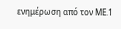ενημέρωση από τον ΜΕ.1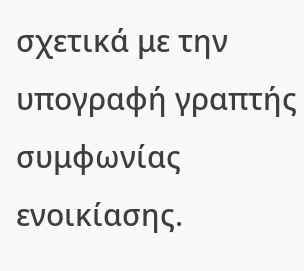σχετικά με την υπογραφή γραπτής συμφωνίας ενοικίασης.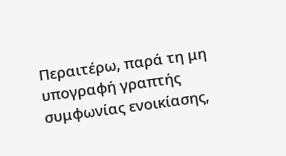Περαιτέρω, παρά τη μη υπογραφή γραπτής συμφωνίας ενοικίασης,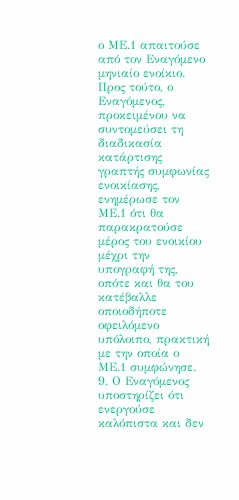ο ΜΕ.1 απαιτούσε από τον Εναγόμενο μηνιαίο ενοίκιο. Προς τούτο, ο Εναγόμενος, προκειμένου να συντομεύσει τη διαδικασία κατάρτισης γραπτής συμφωνίας ενοικίασης, ενημέρωσε τον ΜΕ.1 ότι θα παρακρατούσε μέρος του ενοικίου μέχρι την υπογραφή της, οπότε και θα του κατέβαλλε οποιοδήποτε οφειλόμενο υπόλοιπο, πρακτική με την οποία ο ΜΕ.1 συμφώνησε.
9. Ο Εναγόμενος υποστηρίζει ότι ενεργούσε καλόπιστα και δεν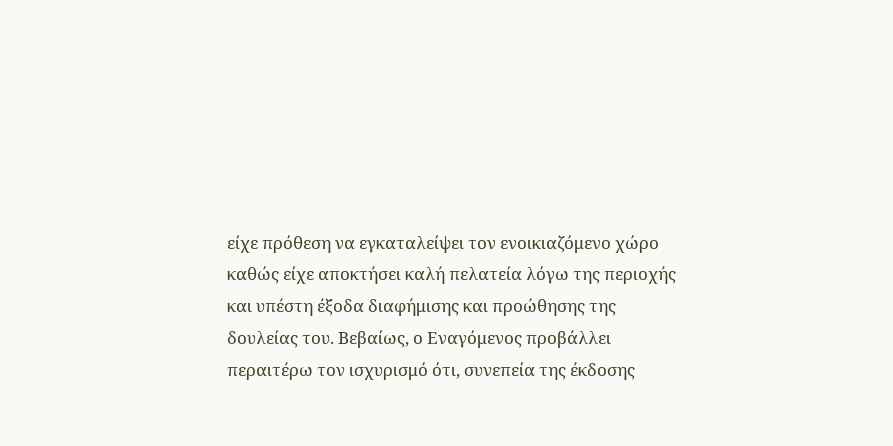είχε πρόθεση να εγκαταλείψει τον ενοικιαζόμενο χώρο καθώς είχε αποκτήσει καλή πελατεία λόγω της περιοχής και υπέστη έξοδα διαφήμισης και προώθησης της δουλείας του. Βεβαίως, ο Εναγόμενος προβάλλει περαιτέρω τον ισχυρισμό ότι, συνεπεία της έκδοσης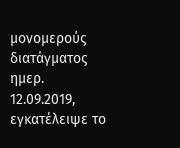μονομερούς διατάγματος ημερ. 12.09.2019, εγκατέλειψε το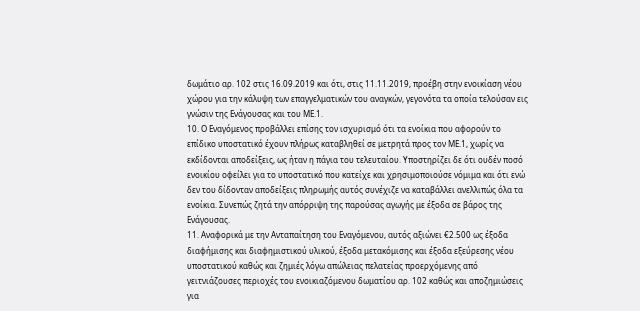δωμάτιο αρ. 102 στις 16.09.2019 και ότι, στις 11.11.2019, προέβη στην ενοικίαση νέου χώρου για την κάλυψη των επαγγελματικών του αναγκών, γεγονότα τα οποία τελούσαν εις γνώσιν της Ενάγουσας και του ΜΕ.1.
10. Ο Εναγόμενος προβάλλει επίσης τον ισχυρισμό ότι τα ενοίκια που αφορούν το επίδικο υποστατικό έχουν πλήρως καταβληθεί σε μετρητά προς τον ΜΕ.1, χωρίς να εκδίδονται αποδείξεις, ως ήταν η πάγια του τελευταίου. Υποστηρίζει δε ότι ουδέν ποσό ενοικίου οφείλει για το υποστατικό που κατείχε και χρησιμοποιούσε νόμιμα και ότι ενώ δεν του δίδονταν αποδείξεις πληρωμής αυτός συνέχιζε να καταβάλλει ανελλιπώς όλα τα ενοίκια. Συνεπώς ζητά την απόρριψη της παρούσας αγωγής με έξοδα σε βάρος της Ενάγουσας.
11. Αναφορικά με την Ανταπαίτηση του Εναγόμενου, αυτός αξιώνει €2.500 ως έξοδα διαφήμισης και διαφημιστικού υλικού, έξοδα μετακόμισης και έξοδα εξεύρεσης νέου υποστατικού καθώς και ζημιές λόγω απώλειας πελατείας προερχόμενης από γειτνιάζουσες περιοχές του ενοικιαζόμενου δωματίου αρ. 102 καθώς και αποζημιώσεις για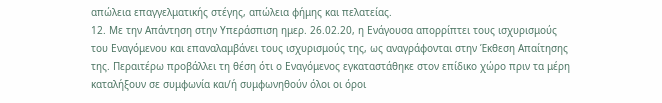απώλεια επαγγελματικής στέγης, απώλεια φήμης και πελατείας.
12. Με την Απάντηση στην Υπεράσπιση ημερ. 26.02.20, η Ενάγουσα απορρίπτει τους ισχυρισμούς του Εναγόμενου και επαναλαμβάνει τους ισχυρισμούς της, ως αναγράφονται στην Έκθεση Απαίτησης της. Περαιτέρω προβάλλει τη θέση ότι ο Εναγόμενος εγκαταστάθηκε στον επίδικο χώρο πριν τα μέρη καταλήξουν σε συμφωνία και/ή συμφωνηθούν όλοι οι όροι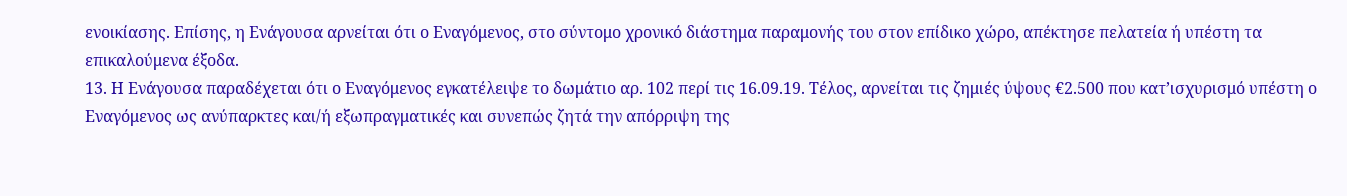ενοικίασης. Επίσης, η Ενάγουσα αρνείται ότι ο Εναγόμενος, στο σύντομο χρονικό διάστημα παραμονής του στον επίδικο χώρο, απέκτησε πελατεία ή υπέστη τα επικαλούμενα έξοδα.
13. Η Ενάγουσα παραδέχεται ότι ο Εναγόμενος εγκατέλειψε το δωμάτιο αρ. 102 περί τις 16.09.19. Τέλος, αρνείται τις ζημιές ύψους €2.500 που κατ’ισχυρισμό υπέστη ο Εναγόμενος ως ανύπαρκτες και/ή εξωπραγματικές και συνεπώς ζητά την απόρριψη της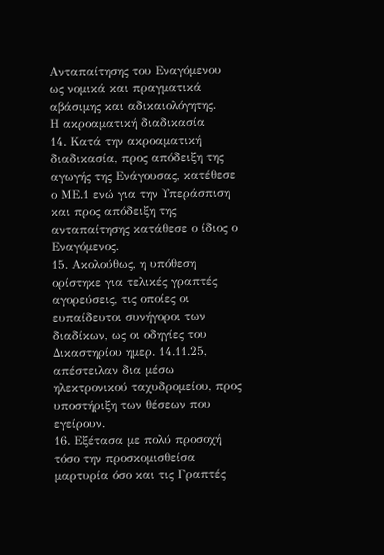Ανταπαίτησης του Εναγόμενου ως νομικά και πραγματικά αβάσιμης και αδικαιολόγητης.
Η ακροαματική διαδικασία
14. Κατά την ακροαματική διαδικασία, προς απόδειξη της αγωγής της Ενάγουσας, κατέθεσε ο ΜΕ.1 ενώ για την Υπεράσπιση και προς απόδειξη της ανταπαίτησης κατάθεσε ο ίδιος ο Εναγόμενος.
15. Ακολούθως, η υπόθεση ορίστηκε για τελικές γραπτές αγορεύσεις, τις οποίες οι ευπαίδευτοι συνήγοροι των διαδίκων, ως οι οδηγίες του Δικαστηρίου ημερ. 14.11.25, απέστειλαν δια μέσω ηλεκτρονικού ταχυδρομείου, προς υποστήριξη των θέσεων που εγείρουν.
16. Εξέτασα με πολύ προσοχή τόσο την προσκομισθείσα μαρτυρία όσο και τις Γραπτές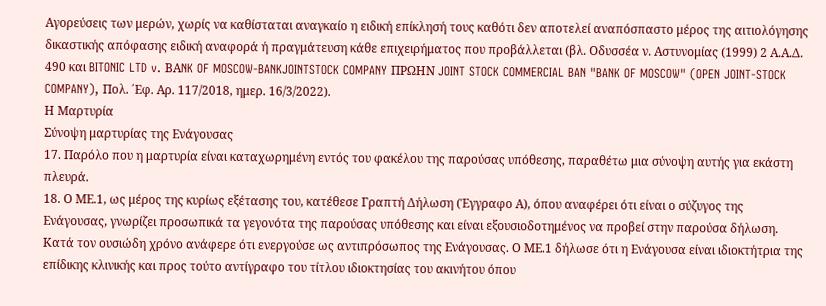Αγορεύσεις των μερών, χωρίς να καθίσταται αναγκαίο η ειδική επίκλησή τους καθότι δεν αποτελεί αναπόσπαστο μέρος της αιτιολόγησης δικαστικής απόφασης ειδική αναφορά ή πραγμάτευση κάθε επιχειρήματος που προβάλλεται (βλ. Οδυσσέα ν. Αστυνομίας (1999) 2 Α.Α.Δ. 490 και BITONIC LTD v. BΑNK OF MOSCOW-BANKJOINTSTOCK COMPANY ΠΡΩΗΝ JOINT STOCK COMMERCIAL BAN "BANK OF MOSCOW" (OPEN JOINT-STOCK COMPANY), Πολ. ΄Εφ. Αρ. 117/2018, ημερ. 16/3/2022).
Η Μαρτυρία
Σύνοψη μαρτυρίας της Ενάγουσας
17. Παρόλο που η μαρτυρία είναι καταχωρημένη εντός του φακέλου της παρούσας υπόθεσης, παραθέτω μια σύνοψη αυτής για εκάστη πλευρά.
18. Ο ΜΕ.1, ως μέρος της κυρίως εξέτασης του, κατέθεσε Γραπτή Δήλωση (Έγγραφο Α), όπου αναφέρει ότι είναι ο σύζυγος της Ενάγουσας, γνωρίζει προσωπικά τα γεγονότα της παρούσας υπόθεσης και είναι εξουσιοδοτημένος να προβεί στην παρούσα δήλωση. Κατά τον ουσιώδη χρόνο ανάφερε ότι ενεργούσε ως αντιπρόσωπος της Ενάγουσας. Ο ΜΕ.1 δήλωσε ότι η Ενάγουσα είναι ιδιοκτήτρια της επίδικης κλινικής και προς τούτο αντίγραφο του τίτλου ιδιοκτησίας του ακινήτου όπου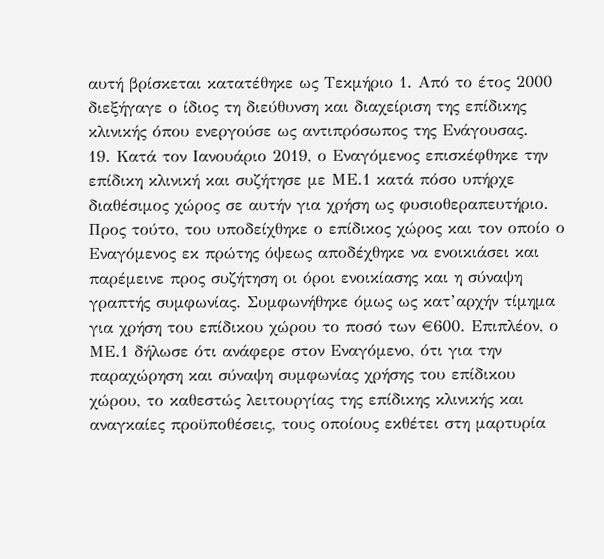αυτή βρίσκεται κατατέθηκε ως Τεκμήριο 1. Από το έτος 2000 διεξήγαγε ο ίδιος τη διεύθυνση και διαχείριση της επίδικης κλινικής όπου ενεργούσε ως αντιπρόσωπος της Ενάγουσας.
19. Κατά τον Ιανουάριο 2019, ο Εναγόμενος επισκέφθηκε την επίδικη κλινική και συζήτησε με ΜΕ.1 κατά πόσο υπήρχε διαθέσιμος χώρος σε αυτήν για χρήση ως φυσιοθεραπευτήριο. Προς τούτο, του υποδείχθηκε ο επίδικος χώρος και τον οποίο ο Εναγόμενος εκ πρώτης όψεως αποδέχθηκε να ενοικιάσει και παρέμεινε προς συζήτηση οι όροι ενοικίασης και η σύναψη γραπτής συμφωνίας. Συμφωνήθηκε όμως ως κατ’αρχήν τίμημα για χρήση του επίδικου χώρου το ποσό των €600. Επιπλέον, ο ΜΕ.1 δήλωσε ότι ανάφερε στον Εναγόμενο, ότι για την παραχώρηση και σύναψη συμφωνίας χρήσης του επίδικου χώρου, το καθεστώς λειτουργίας της επίδικης κλινικής και αναγκαίες προϋποθέσεις, τους οποίους εκθέτει στη μαρτυρία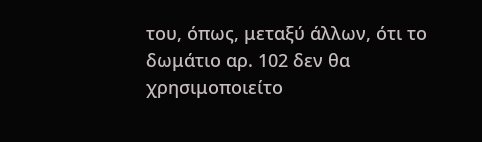του, όπως, μεταξύ άλλων, ότι το δωμάτιο αρ. 102 δεν θα χρησιμοποιείτο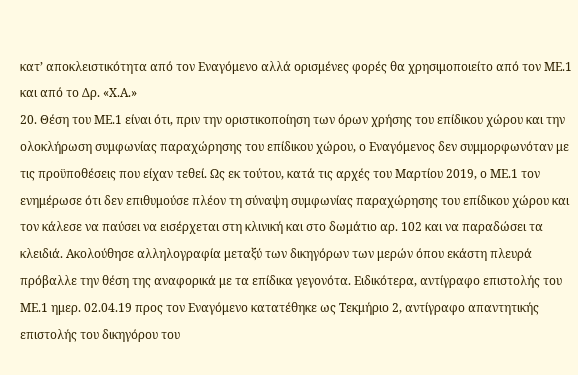κατ’ αποκλειστικότητα από τον Εναγόμενο αλλά ορισμένες φορές θα χρησιμοποιείτο από τον ΜΕ.1 και από το Δρ. «Χ.Α.»
20. Θέση του ΜΕ.1 είναι ότι, πριν την οριστικοποίηση των όρων χρήσης του επίδικου χώρου και την ολοκλήρωση συμφωνίας παραχώρησης του επίδικου χώρου, ο Εναγόμενος δεν συμμορφωνόταν με τις προϋποθέσεις που είχαν τεθεί. Ως εκ τούτου, κατά τις αρχές του Μαρτίου 2019, ο ΜΕ.1 τον ενημέρωσε ότι δεν επιθυμούσε πλέον τη σύναψη συμφωνίας παραχώρησης του επίδικου χώρου και τον κάλεσε να παύσει να εισέρχεται στη κλινική και στο δωμάτιο αρ. 102 και να παραδώσει τα κλειδιά. Ακολούθησε αλληλογραφία μεταξύ των δικηγόρων των μερών όπου εκάστη πλευρά πρόβαλλε την θέση της αναφορικά με τα επίδικα γεγονότα. Ειδικότερα, αντίγραφο επιστολής του ΜΕ.1 ημερ. 02.04.19 προς τον Εναγόμενο κατατέθηκε ως Τεκμήριο 2, αντίγραφο απαντητικής επιστολής του δικηγόρου του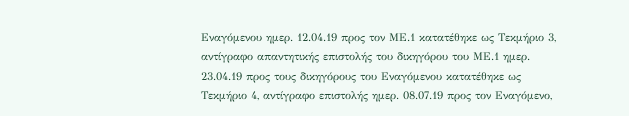Εναγόμενου ημερ. 12.04.19 προς τον ΜΕ.1 κατατέθηκε ως Τεκμήριο 3, αντίγραφο απαντητικής επιστολής του δικηγόρου του ΜΕ.1 ημερ. 23.04.19 προς τους δικηγόρους του Εναγόμενου κατατέθηκε ως Τεκμήριο 4, αντίγραφο επιστολής ημερ. 08.07.19 προς τον Εναγόμενο,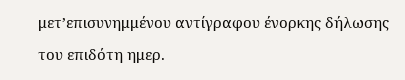μετ’επισυνημμένου αντίγραφου ένορκης δήλωσης του επιδότη ημερ.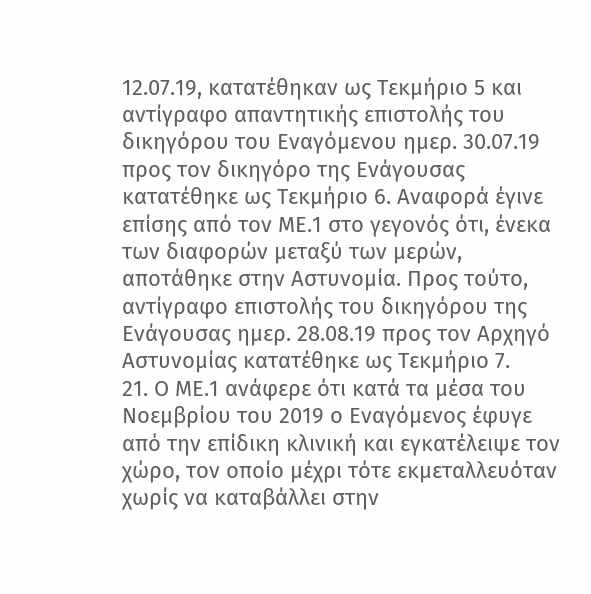12.07.19, κατατέθηκαν ως Τεκμήριο 5 και αντίγραφο απαντητικής επιστολής του δικηγόρου του Εναγόμενου ημερ. 30.07.19 προς τον δικηγόρο της Ενάγουσας κατατέθηκε ως Τεκμήριο 6. Αναφορά έγινε επίσης από τον ΜΕ.1 στο γεγονός ότι, ένεκα των διαφορών μεταξύ των μερών, αποτάθηκε στην Αστυνομία. Προς τούτο, αντίγραφο επιστολής του δικηγόρου της Ενάγουσας ημερ. 28.08.19 προς τον Αρχηγό Αστυνομίας κατατέθηκε ως Τεκμήριο 7.
21. Ο ΜΕ.1 ανάφερε ότι κατά τα μέσα του Νοεμβρίου του 2019 ο Εναγόμενος έφυγε από την επίδικη κλινική και εγκατέλειψε τον χώρο, τον οποίο μέχρι τότε εκμεταλλευόταν χωρίς να καταβάλλει στην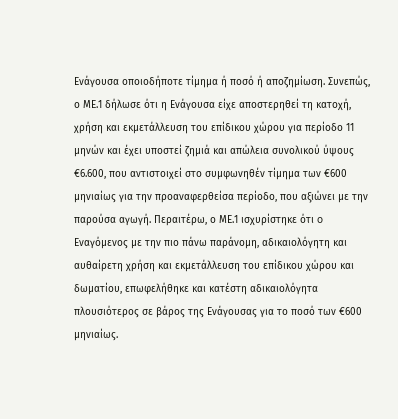Ενάγουσα οποιοδήποτε τίμημα ή ποσό ή αποζημίωση. Συνεπώς, ο ΜΕ.1 δήλωσε ότι η Ενάγουσα είχε αποστερηθεί τη κατοχή, χρήση και εκμετάλλευση του επίδικου χώρου για περίοδο 11 μηνών και έχει υποστεί ζημιά και απώλεια συνολικού ύψους €6.600, που αντιστοιχεί στο συμφωνηθέν τίμημα των €600 μηνιαίως για την προαναφερθείσα περίοδο, που αξιώνει με την παρούσα αγωγή. Περαιτέρω, ο ΜΕ.1 ισχυρίστηκε ότι o Εναγόμενος με την πιο πάνω παράνομη, αδικαιολόγητη και αυθαίρετη χρήση και εκμετάλλευση του επίδικου χώρου και δωματίου, επωφελήθηκε και κατέστη αδικαιολόγητα πλουσιότερος σε βάρος της Ενάγουσας για το ποσό των €600 μηνιαίως.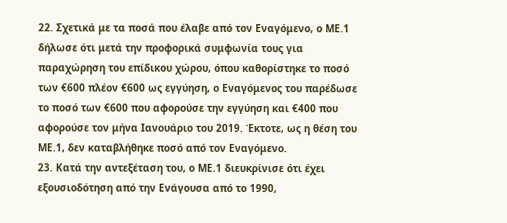22. Σχετικά με τα ποσά που έλαβε από τον Εναγόμενο, ο ΜΕ.1 δήλωσε ότι μετά την προφορικά συμφωνία τους για παραχώρηση του επίδικου χώρου, όπου καθορίστηκε το ποσό των €600 πλέον €600 ως εγγύηση, ο Εναγόμενος του παρέδωσε το ποσό των €600 που αφορούσε την εγγύηση και €400 που αφορούσε τον μήνα Ιανουάριο του 2019. Έκτοτε, ως η θέση του ΜΕ.1, δεν καταβλήθηκε ποσό από τον Εναγόμενο.
23. Κατά την αντεξέταση του, ο ΜΕ.1 διευκρίνισε ότι έχει εξουσιοδότηση από την Ενάγουσα από το 1990,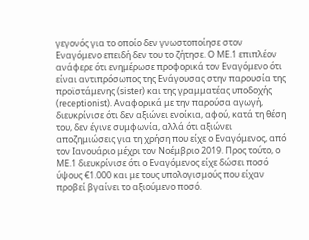γεγονός για το οποίο δεν γνωστοποίησε στον Εναγόμενο επειδή δεν του το ζήτησε. Ο ΜΕ.1 επιπλέον ανάφερε ότι ενημέρωσε προφορικά τον Εναγόμενο ότι είναι αντιπρόσωπος της Ενάγουσας στην παρουσία της προϊστάμενης (sister) και της γραμματέας υποδοχής (receptionist). Αναφορικά με την παρούσα αγωγή, διευκρίνισε ότι δεν αξιώνει ενοίκια, αφού, κατά τη θέση του, δεν έγινε συμφωνία, αλλά ότι αξιώνει αποζημιώσεις για τη χρήση που είχε ο Εναγόμενος, από τον Ιανουάριο μέχρι τον Νοέμβριο 2019. Προς τούτο, ο ΜΕ.1 διευκρίνισε ότι ο Εναγόμενος είχε δώσει ποσό ύψους €1.000 και με τους υπολογισμούς που είχαν προβεί βγαίνει το αξιούμενο ποσό.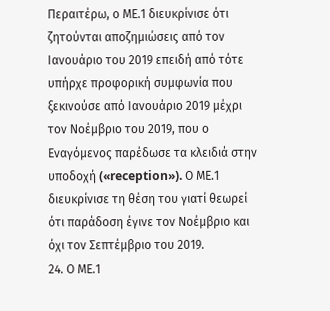Περαιτέρω, ο ΜΕ.1 διευκρίνισε ότι ζητούνται αποζημιώσεις από τον Ιανουάριο του 2019 επειδή από τότε υπήρχε προφορική συμφωνία που ξεκινούσε από Ιανουάριο 2019 μέχρι τον Νοέμβριο του 2019, που ο Εναγόμενος παρέδωσε τα κλειδιά στην υποδοχή («reception»). Ο ΜΕ.1 διευκρίνισε τη θέση του γιατί θεωρεί ότι παράδοση έγινε τον Νοέμβριο και όχι τον Σεπτέμβριο του 2019.
24. Ο ΜΕ.1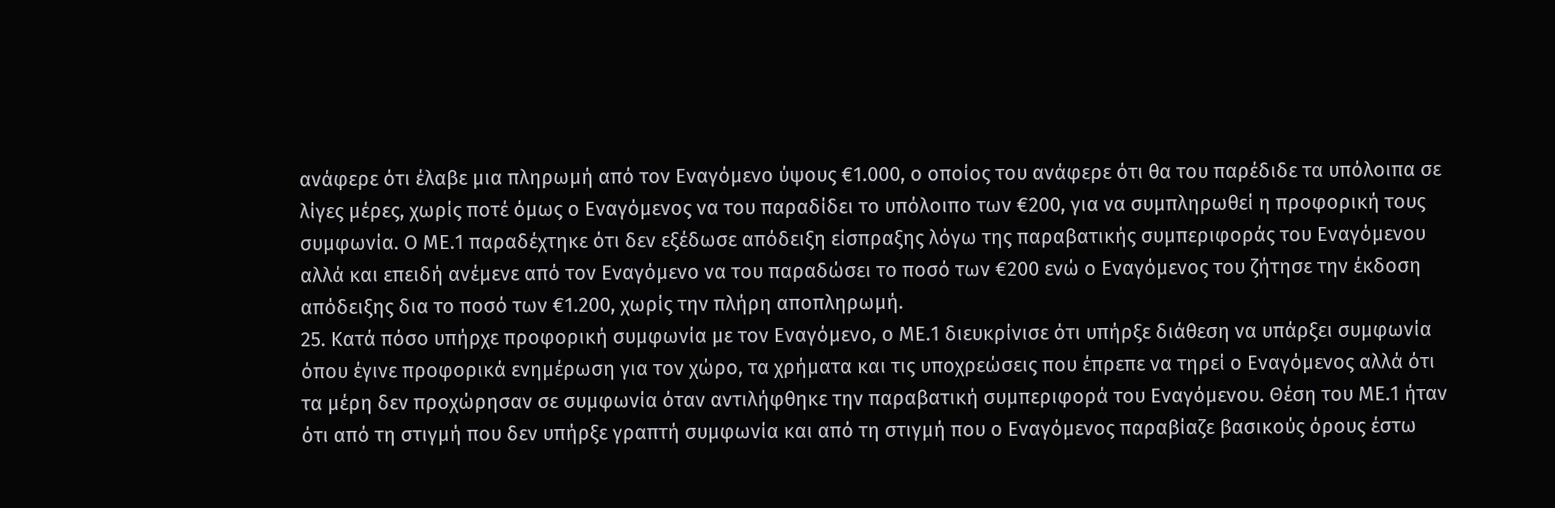ανάφερε ότι έλαβε μια πληρωμή από τον Εναγόμενο ύψους €1.000, ο οποίος του ανάφερε ότι θα του παρέδιδε τα υπόλοιπα σε λίγες μέρες, χωρίς ποτέ όμως ο Εναγόμενος να του παραδίδει το υπόλοιπο των €200, για να συμπληρωθεί η προφορική τους συμφωνία. Ο ΜΕ.1 παραδέχτηκε ότι δεν εξέδωσε απόδειξη είσπραξης λόγω της παραβατικής συμπεριφοράς του Εναγόμενου αλλά και επειδή ανέμενε από τον Εναγόμενο να του παραδώσει το ποσό των €200 ενώ ο Εναγόμενος του ζήτησε την έκδοση απόδειξης δια το ποσό των €1.200, χωρίς την πλήρη αποπληρωμή.
25. Κατά πόσο υπήρχε προφορική συμφωνία με τον Εναγόμενο, ο ΜΕ.1 διευκρίνισε ότι υπήρξε διάθεση να υπάρξει συμφωνία όπου έγινε προφορικά ενημέρωση για τον χώρο, τα χρήματα και τις υποχρεώσεις που έπρεπε να τηρεί ο Εναγόμενος αλλά ότι τα μέρη δεν προχώρησαν σε συμφωνία όταν αντιλήφθηκε την παραβατική συμπεριφορά του Εναγόμενου. Θέση του ΜΕ.1 ήταν ότι από τη στιγμή που δεν υπήρξε γραπτή συμφωνία και από τη στιγμή που ο Εναγόμενος παραβίαζε βασικούς όρους έστω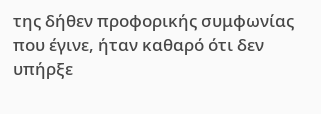της δήθεν προφορικής συμφωνίας που έγινε, ήταν καθαρό ότι δεν υπήρξε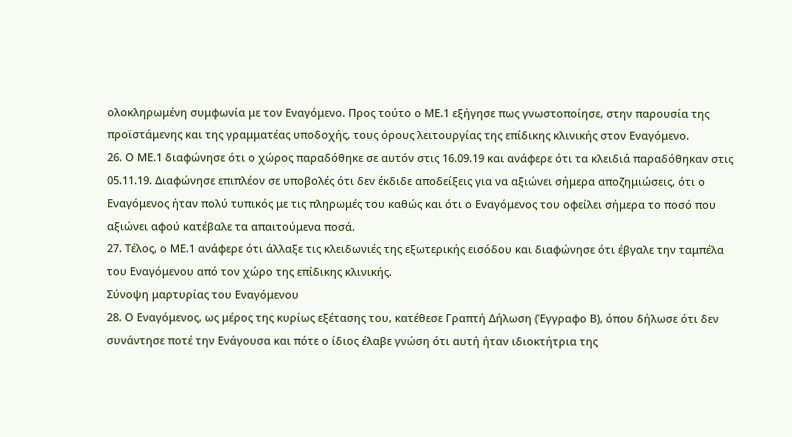ολοκληρωμένη συμφωνία με τον Εναγόμενο. Προς τούτο ο ΜΕ.1 εξήγησε πως γνωστοποίησε, στην παρουσία της προϊστάμενης και της γραμματέας υποδοχής, τους όρους λειτουργίας της επίδικης κλινικής στον Εναγόμενο.
26. Ο ΜΕ.1 διαφώνησε ότι ο χώρος παραδόθηκε σε αυτόν στις 16.09.19 και ανάφερε ότι τα κλειδιά παραδόθηκαν στις 05.11.19. Διαφώνησε επιπλέον σε υποβολές ότι δεν έκδιδε αποδείξεις για να αξιώνει σήμερα αποζημιώσεις, ότι ο Εναγόμενος ήταν πολύ τυπικός με τις πληρωμές του καθώς και ότι ο Εναγόμενος του οφείλει σήμερα το ποσό που αξιώνει αφού κατέβαλε τα απαιτούμενα ποσά.
27. Τέλος, ο ΜΕ.1 ανάφερε ότι άλλαξε τις κλειδωνιές της εξωτερικής εισόδου και διαφώνησε ότι έβγαλε την ταμπέλα του Εναγόμενου από τον χώρο της επίδικης κλινικής.
Σύνοψη μαρτυρίας του Εναγόμενου
28. Ο Εναγόμενος, ως μέρος της κυρίως εξέτασης του, κατέθεσε Γραπτή Δήλωση (Έγγραφο Β), όπου δήλωσε ότι δεν συνάντησε ποτέ την Ενάγουσα και πότε ο ίδιος έλαβε γνώση ότι αυτή ήταν ιδιοκτήτρια της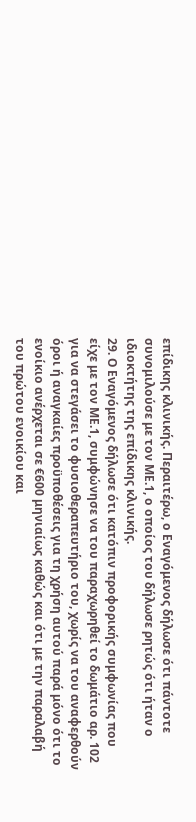επίδικης κλινικής. Περαιτέρω, ο Εναγόμενος δήλωσε ότι πάντοτε συνομιλούσε με τον ΜΕ.1, ο οποίος του δήλωσε ρητώς ότι ήταν ο ιδιοκτήτης της επίδικης κλινικής.
29. Ο Εναγόμενος δήλωσε ότι κατόπιν προφορικής συμφωνίας που είχε με τον ΜΕ.1, συμφώνησε να του παραχωρηθεί το δωμάτιο αρ. 102 για να στεγάσει το φυσιοθεραπευτήριο του, χωρίς να του αναφερθούν όροι ή αναγκαίες προϋποθέσεις για τη χρήση αυτού παρά μόνο ότι το ενοίκιο ανέρχεται σε €600 μηνιαίως καθώς και ότι με την παραλαβή του πρώτου ενοικίου και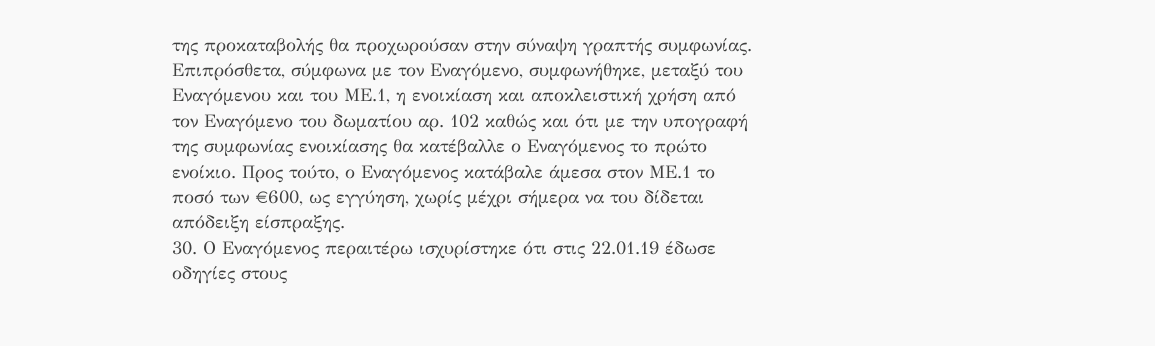της προκαταβολής θα προχωρούσαν στην σύναψη γραπτής συμφωνίας. Επιπρόσθετα, σύμφωνα με τον Εναγόμενο, συμφωνήθηκε, μεταξύ του Εναγόμενου και του ΜΕ.1, η ενοικίαση και αποκλειστική χρήση από τον Εναγόμενο του δωματίου αρ. 102 καθώς και ότι με την υπογραφή της συμφωνίας ενοικίασης θα κατέβαλλε ο Εναγόμενος το πρώτο ενοίκιο. Προς τούτο, ο Εναγόμενος κατάβαλε άμεσα στον ΜΕ.1 το ποσό των €600, ως εγγύηση, χωρίς μέχρι σήμερα να του δίδεται απόδειξη είσπραξης.
30. Ο Εναγόμενος περαιτέρω ισχυρίστηκε ότι στις 22.01.19 έδωσε οδηγίες στους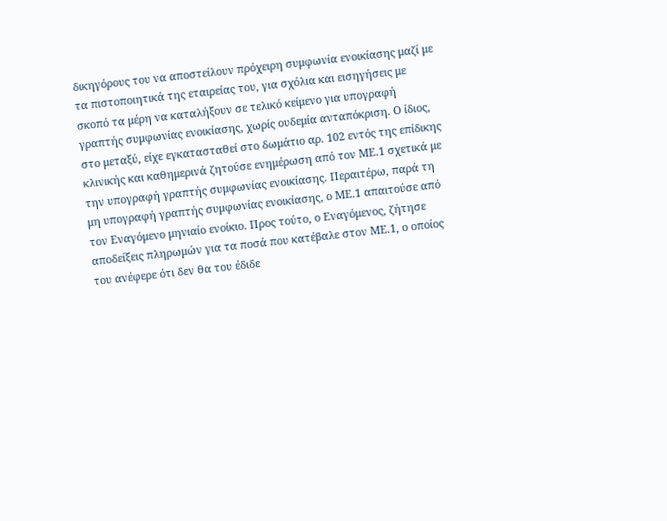δικηγόρους του να αποστείλουν πρόχειρη συμφωνία ενοικίασης μαζί με τα πιστοποιητικά της εταιρείας του, για σχόλια και εισηγήσεις με σκοπό τα μέρη να καταλήξουν σε τελικό κείμενο για υπογραφή γραπτής συμφωνίας ενοικίασης, χωρίς ουδεμία ανταπόκριση. Ο ίδιος, στο μεταξύ, είχε εγκατασταθεί στο δωμάτιο αρ. 102 εντός της επίδικης κλινικής και καθημερινά ζητούσε ενημέρωση από τον ΜΕ.1 σχετικά με την υπογραφή γραπτής συμφωνίας ενοικίασης. Περαιτέρω, παρά τη μη υπογραφή γραπτής συμφωνίας ενοικίασης, ο ΜΕ.1 απαιτούσε από τον Εναγόμενο μηνιαίο ενοίκιο. Προς τούτο, ο Εναγόμενος, ζήτησε αποδείξεις πληρωμών για τα ποσά που κατέβαλε στον ΜΕ.1, ο οποίος του ανέφερε ότι δεν θα του έδιδε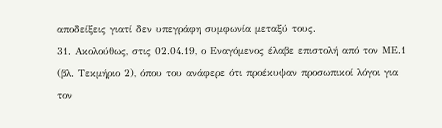αποδείξεις γιατί δεν υπεγράφη συμφωνία μεταξύ τους.
31. Ακολούθως, στις 02.04.19, ο Εναγόμενος έλαβε επιστολή από τον ΜΕ.1 (βλ. Τεκμήριο 2), όπου του ανάφερε ότι προέκυψαν προσωπικοί λόγοι για τον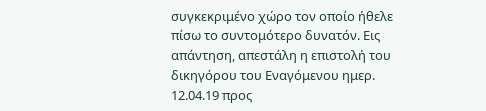συγκεκριμένο χώρο τον οποίο ήθελε πίσω το συντομότερο δυνατόν. Εις απάντηση, απεστάλη η επιστολή του δικηγόρου του Εναγόμενου ημερ. 12.04.19 προς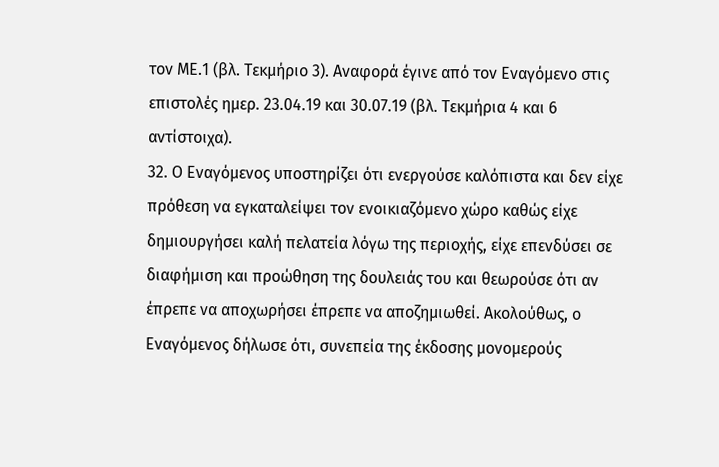τον ΜΕ.1 (βλ. Τεκμήριο 3). Αναφορά έγινε από τον Εναγόμενο στις επιστολές ημερ. 23.04.19 και 30.07.19 (βλ. Τεκμήρια 4 και 6 αντίστοιχα).
32. Ο Εναγόμενος υποστηρίζει ότι ενεργούσε καλόπιστα και δεν είχε πρόθεση να εγκαταλείψει τον ενοικιαζόμενο χώρο καθώς είχε δημιουργήσει καλή πελατεία λόγω της περιοχής, είχε επενδύσει σε διαφήμιση και προώθηση της δουλειάς του και θεωρούσε ότι αν έπρεπε να αποχωρήσει έπρεπε να αποζημιωθεί. Ακολούθως, ο Εναγόμενος δήλωσε ότι, συνεπεία της έκδοσης μονομερούς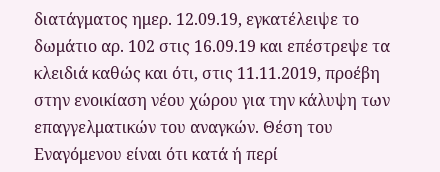διατάγματος ημερ. 12.09.19, εγκατέλειψε το δωμάτιο αρ. 102 στις 16.09.19 και επέστρεψε τα κλειδιά καθώς και ότι, στις 11.11.2019, προέβη στην ενοικίαση νέου χώρου για την κάλυψη των επαγγελματικών του αναγκών. Θέση του Εναγόμενου είναι ότι κατά ή περί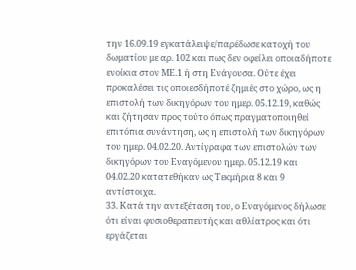την 16.09.19 εγκατάλειψε/παρέδωσε κατοχή του δωματίου με αρ. 102 και πως δεν οφείλει οποιαδήποτε ενοίκια στον ΜΕ.1 ή στη Ενάγουσα. Ούτε έχει προκαλέσει τις οποιεσδήποτέ ζημιές στο χώρο, ως η επιστολή των δικηγόρων του ημερ. 05.12.19, καθώς και ζήτησαν προς τούτο όπως πραγματοποιηθεί επιτόπια συνάντηση, ως η επιστολή των δικηγόρων του ημερ. 04.02.20. Αντίγραφα των επιστολών των δικηγόρων του Εναγόμενου ημερ. 05.12.19 και 04.02.20 κατατεθήκαν ως Τεκμήρια 8 και 9 αντίστοιχα.
33. Κατά την αντεξέταση του, ο Εναγόμενος δήλωσε ότι είναι φυσιοθεραπευτής και αθλίατρος και ότι εργάζεται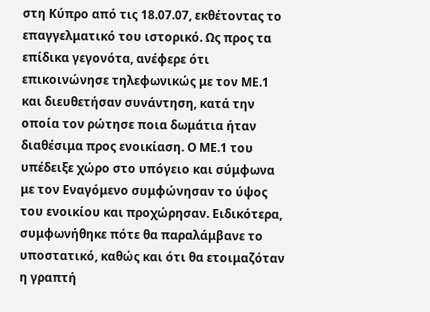στη Κύπρο από τις 18.07.07, εκθέτοντας το επαγγελματικό του ιστορικό. Ως προς τα επίδικα γεγονότα, ανέφερε ότι επικοινώνησε τηλεφωνικώς με τον ΜΕ.1 και διευθετήσαν συνάντηση, κατά την οποία τον ρώτησε ποια δωμάτια ήταν διαθέσιμα προς ενοικίαση. Ο ΜΕ.1 του υπέδειξε χώρο στο υπόγειο και σύμφωνα με τον Εναγόμενο συμφώνησαν το ύψος του ενοικίου και προχώρησαν. Ειδικότερα, συμφωνήθηκε πότε θα παραλάμβανε το υποστατικό, καθώς και ότι θα ετοιμαζόταν η γραπτή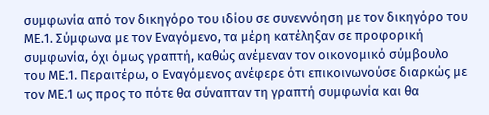συμφωνία από τον δικηγόρο του ιδίου σε συνεννόηση με τον δικηγόρο του ΜΕ.1. Σύμφωνα με τον Εναγόμενο, τα μέρη κατέληξαν σε προφορική συμφωνία, όχι όμως γραπτή, καθώς ανέμεναν τον οικονομικό σύμβουλο του ΜΕ.1. Περαιτέρω, ο Εναγόμενος ανέφερε ότι επικοινωνούσε διαρκώς με τον ΜΕ.1 ως προς το πότε θα σύναπταν τη γραπτή συμφωνία και θα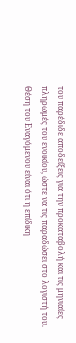του παρέδιδε αποδείξεις για την προκαταβολή και τις μηνιαίες πληρωμές του ενοικίου, ώστε να τις παραδώσει στο λογιστή του. Θέση του Εναγόμενου είναι ότι η επίδικη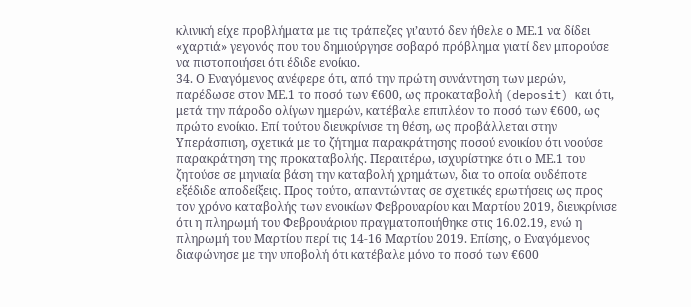κλινική είχε προβλήματα με τις τράπεζες γι’αυτό δεν ήθελε ο ΜΕ.1 να δίδει «χαρτιά» γεγονός που του δημιούργησε σοβαρό πρόβλημα γιατί δεν μπορούσε να πιστοποιήσει ότι έδιδε ενοίκιο.
34. Ο Εναγόμενος ανέφερε ότι, από την πρώτη συνάντηση των μερών, παρέδωσε στον ΜΕ.1 το ποσό των €600, ως προκαταβολή (deposit) και ότι, μετά την πάροδο ολίγων ημερών, κατέβαλε επιπλέον το ποσό των €600, ως πρώτο ενοίκιο. Επί τούτου διευκρίνισε τη θέση, ως προβάλλεται στην Υπεράσπιση, σχετικά με το ζήτημα παρακράτησης ποσού ενοικίου ότι νοούσε παρακράτηση της προκαταβολής. Περαιτέρω, ισχυρίστηκε ότι ο ΜΕ.1 του ζητούσε σε μηνιαία βάση την καταβολή χρημάτων, δια το οποία ουδέποτε εξέδιδε αποδείξεις. Προς τούτο, απαντώντας σε σχετικές ερωτήσεις ως προς τον χρόνο καταβολής των ενοικίων Φεβρουαρίου και Μαρτίου 2019, διευκρίνισε ότι η πληρωμή του Φεβρουάριου πραγματοποιήθηκε στις 16.02.19, ενώ η πληρωμή του Μαρτίου περί τις 14-16 Μαρτίου 2019. Επίσης, ο Εναγόμενος διαφώνησε με την υποβολή ότι κατέβαλε μόνο το ποσό των €600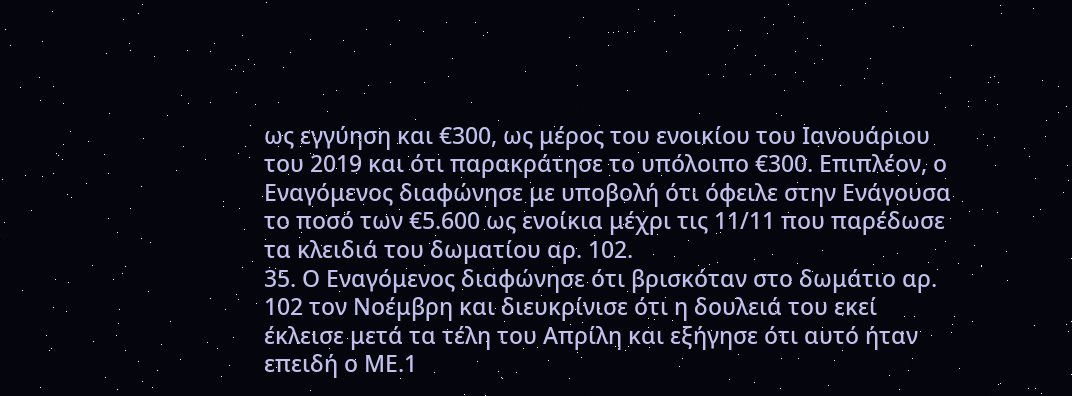ως εγγύηση και €300, ως μέρος του ενοικίου του Ιανουάριου του 2019 και ότι παρακράτησε το υπόλοιπο €300. Επιπλέον, ο Εναγόμενος διαφώνησε με υποβολή ότι όφειλε στην Ενάγουσα το ποσό των €5.600 ως ενοίκια μέχρι τις 11/11 που παρέδωσε τα κλειδιά του δωματίου αρ. 102.
35. Ο Εναγόμενος διαφώνησε ότι βρισκόταν στο δωμάτιο αρ. 102 τον Νοέμβρη και διευκρίνισε ότι η δουλειά του εκεί έκλεισε μετά τα τέλη του Απρίλη και εξήγησε ότι αυτό ήταν επειδή ο ΜΕ.1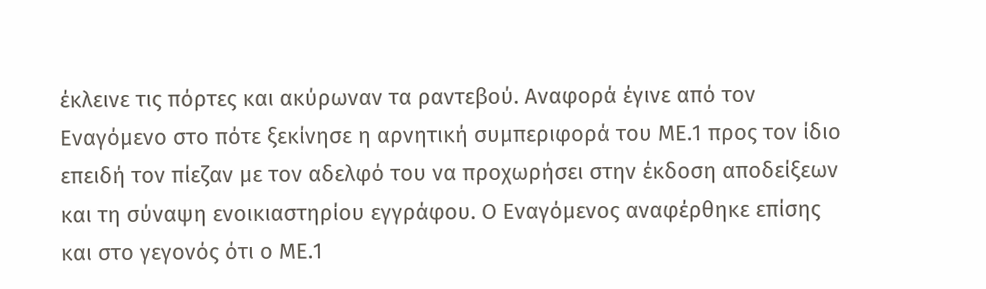έκλεινε τις πόρτες και ακύρωναν τα ραντεβού. Αναφορά έγινε από τον Εναγόμενο στο πότε ξεκίνησε η αρνητική συμπεριφορά του ΜΕ.1 προς τον ίδιο επειδή τον πίεζαν με τον αδελφό του να προχωρήσει στην έκδοση αποδείξεων και τη σύναψη ενοικιαστηρίου εγγράφου. Ο Εναγόμενος αναφέρθηκε επίσης και στο γεγονός ότι ο ΜΕ.1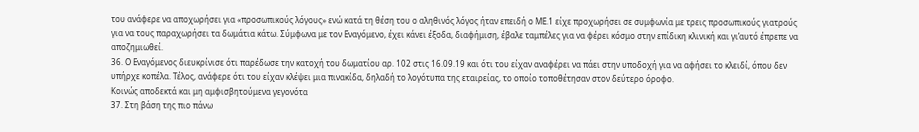του ανάφερε να αποχωρήσει για «προσωπικούς λόγους» ενώ κατά τη θέση του ο αληθινός λόγος ήταν επειδή ο ΜΕ.1 είχε προχωρήσει σε συμφωνία με τρεις προσωπικούς γιατρούς για να τους παραχωρήσει τα δωμάτια κάτω. Σύμφωνα με τον Εναγόμενο, έχει κάνει έξοδα, διαφήμιση, έβαλε ταμπέλες για να φέρει κόσμο στην επίδικη κλινική και γι’αυτό έπρεπε να αποζημιωθεί.
36. Ο Εναγόμενος διευκρίνισε ότι παρέδωσε την κατοχή του δωματίου αρ. 102 στις 16.09.19 και ότι του είχαν αναφέρει να πάει στην υποδοχή για να αφήσει το κλειδί, όπου δεν υπήρχε κοπέλα. Τέλος, ανάφερε ότι του είχαν κλέψει μια πινακίδα, δηλαδή το λογότυπα της εταιρείας, το οποίο τοποθέτησαν στον δεύτερο όροφο.
Κοινώς αποδεκτά και μη αμφισβητούμενα γεγονότα
37. Στη βάση της πιο πάνω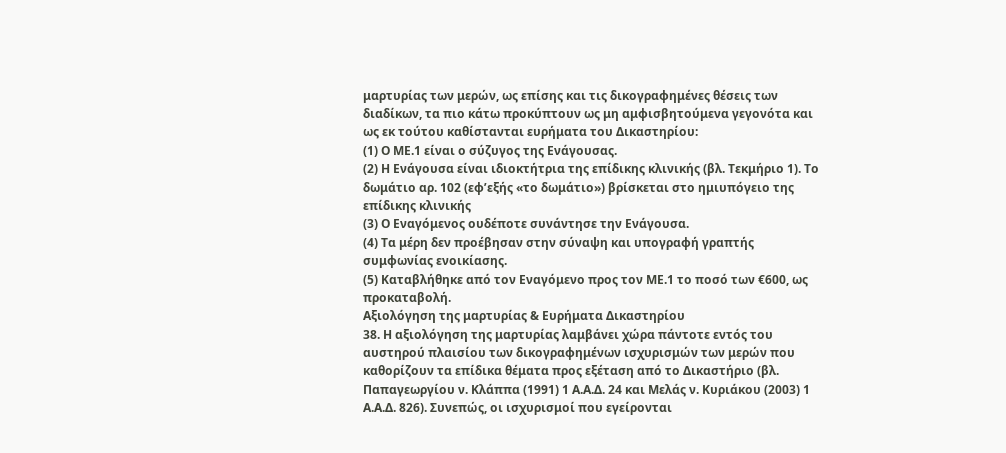μαρτυρίας των μερών, ως επίσης και τις δικογραφημένες θέσεις των διαδίκων, τα πιο κάτω προκύπτουν ως μη αμφισβητούμενα γεγονότα και ως εκ τούτου καθίστανται ευρήματα του Δικαστηρίου:
(1) Ο ΜΕ.1 είναι ο σύζυγος της Ενάγουσας.
(2) Η Ενάγουσα είναι ιδιοκτήτρια της επίδικης κλινικής (βλ. Τεκμήριο 1). Το δωμάτιο αρ. 102 (εφ’εξής «το δωμάτιο») βρίσκεται στο ημιυπόγειο της επίδικης κλινικής
(3) Ο Εναγόμενος ουδέποτε συνάντησε την Ενάγουσα.
(4) Τα μέρη δεν προέβησαν στην σύναψη και υπογραφή γραπτής συμφωνίας ενοικίασης.
(5) Καταβλήθηκε από τον Εναγόμενο προς τον ΜΕ.1 το ποσό των €600, ως προκαταβολή.
Αξιολόγηση της μαρτυρίας & Ευρήματα Δικαστηρίου
38. Η αξιολόγηση της μαρτυρίας λαμβάνει χώρα πάντοτε εντός του αυστηρού πλαισίου των δικογραφημένων ισχυρισμών των μερών που καθορίζουν τα επίδικα θέματα προς εξέταση από το Δικαστήριο (βλ. Παπαγεωργίου ν. Κλάππα (1991) 1 Α.Α.Δ. 24 και Μελάς ν. Κυριάκου (2003) 1 Α.Α.Δ. 826). Συνεπώς, οι ισχυρισμοί που εγείρονται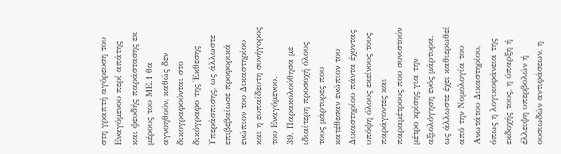στη γραπτή αγόρευση του Εναγόμενου περί απάτης και ψευδής παράστασης εκ μέρους του ΜΕ.1 θα αγνοηθούν, καθώς δεν δικογραφούνται στο δικόγραφο της Έκθεσης Υπεράσπισης, ως άλλωστε επιβεβαίωσε προφορικά ενώπιον του Δικαστηρίου και η ευπαίδευτη συνήγορος του Εναγόμενου.
39. Παρακολούθησα με ιδιαίτερη προσοχή όλους τους μάρτυρες που κατέθεσαν ενώπιον του Δικαστηρίου πάντα έχοντας υπόψη όλους εκείνους τους παράγοντες και παραμέτρους που συνιστούν μέτρο κρίσης για την αξιολόγηση ενός μάρτυρα, ως άλλωστε έχει καθιερωθεί από την Νομολογία του Ανωτάτου Δικαστηρίου, όπως η λογικοφάνεια της εκδοχής τους, η ύπαρξη ή έλλειψη υπερβολών ή ουσιωδών αντιφάσεων, η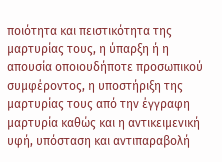ποιότητα και πειστικότητα της μαρτυρίας τους, η ύπαρξη ή η απουσία οποιουδήποτε προσωπικού συμφέροντος, η υποστήριξη της μαρτυρίας τους από την έγγραφη μαρτυρία καθώς και η αντικειμενική υφή, υπόσταση και αντιπαραβολή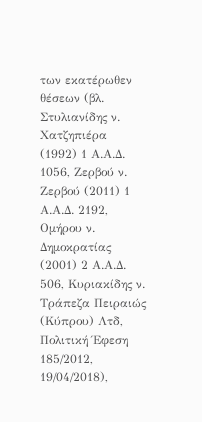των εκατέρωθεν θέσεων (βλ. Στυλιανίδης ν. Χατζηπιέρα (1992) 1 Α.Α.Δ. 1056, Ζερβού ν. Ζερβού (2011) 1 Α.Α.Δ. 2192, Ομήρου ν. Δημοκρατίας (2001) 2 Α.Α.Δ. 506, Κυριακίδης ν. Τράπεζα Πειραιώς (Κύπρου) Λτδ, Πολιτική Έφεση 185/2012, 19/04/2018),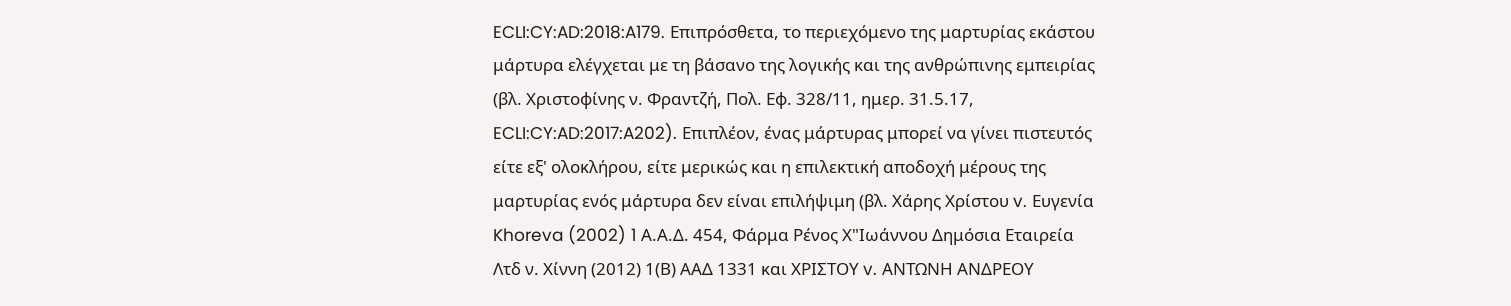ECLI:CY:AD:2018:A179. Επιπρόσθετα, το περιεχόμενο της μαρτυρίας εκάστου μάρτυρα ελέγχεται με τη βάσανο της λογικής και της ανθρώπινης εμπειρίας (βλ. Χριστοφίνης ν. Φραντζή, Πολ. Εφ. 328/11, ημερ. 31.5.17, ECLI:CY:AD:2017:A202). Επιπλέον, ένας μάρτυρας μπορεί να γίνει πιστευτός είτε εξ' ολοκλήρου, είτε μερικώς και η επιλεκτική αποδοχή μέρους της μαρτυρίας ενός μάρτυρα δεν είναι επιλήψιμη (βλ. Χάρης Χρίστου v. Ευγενία Khoreva (2002) 1 Α.Α.Δ. 454, Φάρμα Ρένος Χ"Ιωάννου Δημόσια Εταιρεία Λτδ ν. Χίννη (2012) 1(Β) ΑΑΔ 1331 και ΧΡΙΣΤΟΥ v. ΑΝΤΩΝΗ ΑΝΔΡΕΟΥ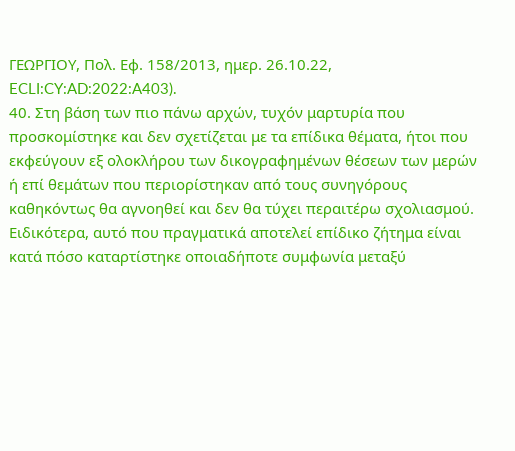ΓΕΩΡΓΙΟΥ, Πολ. Εφ. 158/2013, ημερ. 26.10.22, ECLI:CY:AD:2022:A403).
40. Στη βάση των πιο πάνω αρχών, τυχόν μαρτυρία που προσκομίστηκε και δεν σχετίζεται με τα επίδικα θέματα, ήτοι που εκφεύγουν εξ ολοκλήρου των δικογραφημένων θέσεων των μερών ή επί θεμάτων που περιορίστηκαν από τους συνηγόρους καθηκόντως θα αγνοηθεί και δεν θα τύχει περαιτέρω σχολιασμού. Ειδικότερα, αυτό που πραγματικά αποτελεί επίδικο ζήτημα είναι κατά πόσο καταρτίστηκε οποιαδήποτε συμφωνία μεταξύ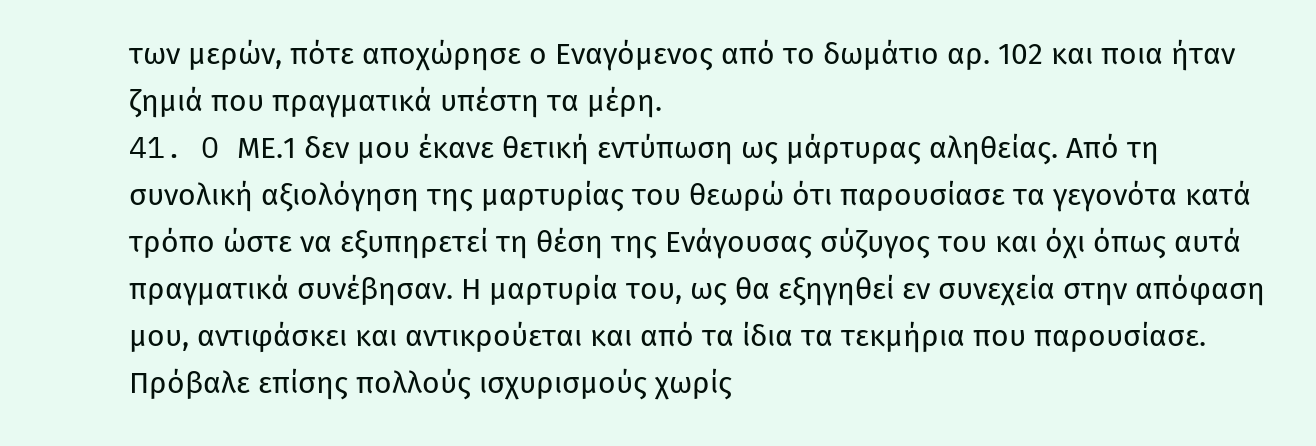των μερών, πότε αποχώρησε ο Εναγόμενος από το δωμάτιο αρ. 102 και ποια ήταν ζημιά που πραγματικά υπέστη τα μέρη.
41. O ΜΕ.1 δεν μου έκανε θετική εντύπωση ως μάρτυρας αληθείας. Από τη συνολική αξιολόγηση της μαρτυρίας του θεωρώ ότι παρουσίασε τα γεγονότα κατά τρόπο ώστε να εξυπηρετεί τη θέση της Ενάγουσας σύζυγος του και όχι όπως αυτά πραγματικά συνέβησαν. Η μαρτυρία του, ως θα εξηγηθεί εν συνεχεία στην απόφαση μου, αντιφάσκει και αντικρούεται και από τα ίδια τα τεκμήρια που παρουσίασε. Πρόβαλε επίσης πολλούς ισχυρισμούς χωρίς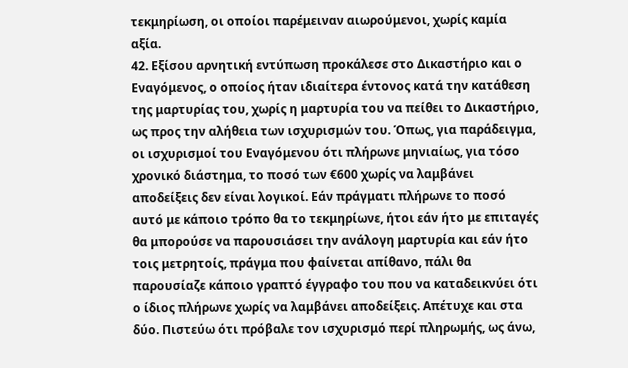τεκμηρίωση, οι οποίοι παρέμειναν αιωρούμενοι, χωρίς καμία αξία.
42. Εξίσου αρνητική εντύπωση προκάλεσε στο Δικαστήριο και ο Εναγόμενος, ο οποίος ήταν ιδιαίτερα έντονος κατά την κατάθεση της μαρτυρίας του, χωρίς η μαρτυρία του να πείθει το Δικαστήριο, ως προς την αλήθεια των ισχυρισμών του. Όπως, για παράδειγμα, οι ισχυρισμοί του Εναγόμενου ότι πλήρωνε μηνιαίως, για τόσο χρονικό διάστημα, το ποσό των €600 χωρίς να λαμβάνει αποδείξεις δεν είναι λογικοί. Εάν πράγματι πλήρωνε το ποσό αυτό με κάποιο τρόπο θα το τεκμηρίωνε, ήτοι εάν ήτο με επιταγές θα μπορούσε να παρουσιάσει την ανάλογη μαρτυρία και εάν ήτο τοις μετρητοίς, πράγμα που φαίνεται απίθανο, πάλι θα παρουσίαζε κάποιο γραπτό έγγραφο του που να καταδεικνύει ότι ο ίδιος πλήρωνε χωρίς να λαμβάνει αποδείξεις. Απέτυχε και στα δύο. Πιστεύω ότι πρόβαλε τον ισχυρισμό περί πληρωμής, ως άνω,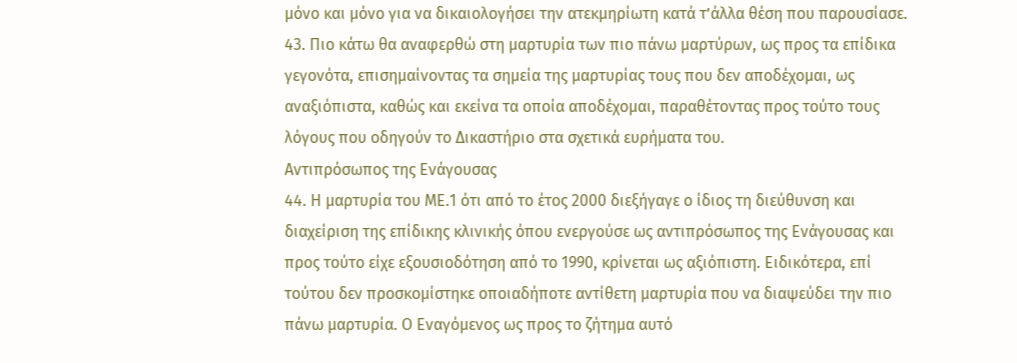μόνο και μόνο για να δικαιολογήσει την ατεκμηρίωτη κατά τ’άλλα θέση που παρουσίασε.
43. Πιο κάτω θα αναφερθώ στη μαρτυρία των πιο πάνω μαρτύρων, ως προς τα επίδικα γεγονότα, επισημαίνοντας τα σημεία της μαρτυρίας τους που δεν αποδέχομαι, ως αναξιόπιστα, καθώς και εκείνα τα οποία αποδέχομαι, παραθέτοντας προς τούτο τους λόγους που οδηγούν το Δικαστήριο στα σχετικά ευρήματα του.
Αντιπρόσωπος της Ενάγουσας
44. Η μαρτυρία του ΜΕ.1 ότι από το έτος 2000 διεξήγαγε ο ίδιος τη διεύθυνση και διαχείριση της επίδικης κλινικής όπου ενεργούσε ως αντιπρόσωπος της Ενάγουσας και προς τούτο είχε εξουσιοδότηση από το 1990, κρίνεται ως αξιόπιστη. Ειδικότερα, επί τούτου δεν προσκομίστηκε οποιαδήποτε αντίθετη μαρτυρία που να διαψεύδει την πιο πάνω μαρτυρία. Ο Εναγόμενος ως προς το ζήτημα αυτό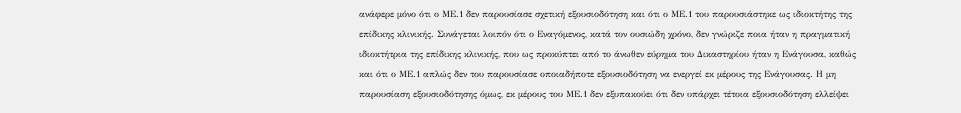ανάφερε μόνο ότι ο ΜΕ.1 δεν παρουσίασε σχετική εξουσιοδότηση και ότι ο ΜΕ.1 του παρουσιάστηκε ως ιδιοκτήτης της επίδικης κλινικής. Συνάγεται λοιπόν ότι ο Εναγόμενος, κατά τον ουσιώδη χρόνο, δεν γνώριζε ποια ήταν η πραγματική ιδιοκτήτρια της επίδικης κλινικής, που ως προκύπτει από το άνωθεν εύρημα του Δικαστηρίου ήταν η Ενάγουσα, καθώς και ότι ο ΜΕ.1 απλώς δεν του παρουσίασε οποιαδήποτε εξουσιοδότηση να ενεργεί εκ μέρους της Ενάγουσας. Η μη παρουσίαση εξουσιοδότησης όμως, εκ μέρους του ΜΕ.1 δεν εξυπακούει ότι δεν υπάρχει τέτοια εξουσιοδότηση ελλείψει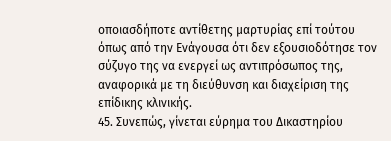οποιασδήποτε αντίθετης μαρτυρίας επί τούτου όπως από την Ενάγουσα ότι δεν εξουσιοδότησε τον σύζυγο της να ενεργεί ως αντιπρόσωπος της, αναφορικά με τη διεύθυνση και διαχείριση της επίδικης κλινικής.
45. Συνεπώς, γίνεται εύρημα του Δικαστηρίου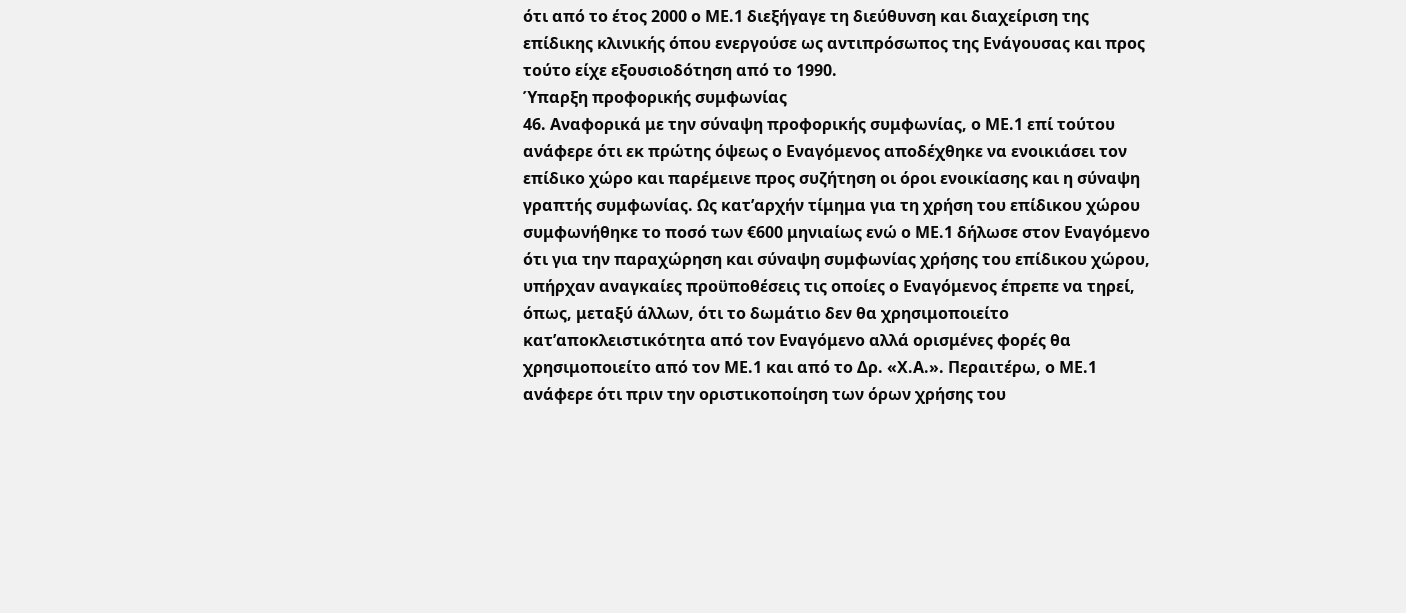ότι από το έτος 2000 ο ΜΕ.1 διεξήγαγε τη διεύθυνση και διαχείριση της επίδικης κλινικής όπου ενεργούσε ως αντιπρόσωπος της Ενάγουσας και προς τούτο είχε εξουσιοδότηση από το 1990.
Ύπαρξη προφορικής συμφωνίας
46. Αναφορικά με την σύναψη προφορικής συμφωνίας, ο ΜΕ.1 επί τούτου ανάφερε ότι εκ πρώτης όψεως ο Εναγόμενος αποδέχθηκε να ενοικιάσει τον επίδικο χώρο και παρέμεινε προς συζήτηση οι όροι ενοικίασης και η σύναψη γραπτής συμφωνίας. Ως κατ’αρχήν τίμημα για τη χρήση του επίδικου χώρου συμφωνήθηκε το ποσό των €600 μηνιαίως ενώ ο ΜΕ.1 δήλωσε στον Εναγόμενο ότι για την παραχώρηση και σύναψη συμφωνίας χρήσης του επίδικου χώρου, υπήρχαν αναγκαίες προϋποθέσεις τις οποίες ο Εναγόμενος έπρεπε να τηρεί, όπως, μεταξύ άλλων, ότι το δωμάτιο δεν θα χρησιμοποιείτο κατ’αποκλειστικότητα από τον Εναγόμενο αλλά ορισμένες φορές θα χρησιμοποιείτο από τον ΜΕ.1 και από το Δρ. «Χ.Α.». Περαιτέρω, ο ΜΕ.1 ανάφερε ότι πριν την οριστικοποίηση των όρων χρήσης του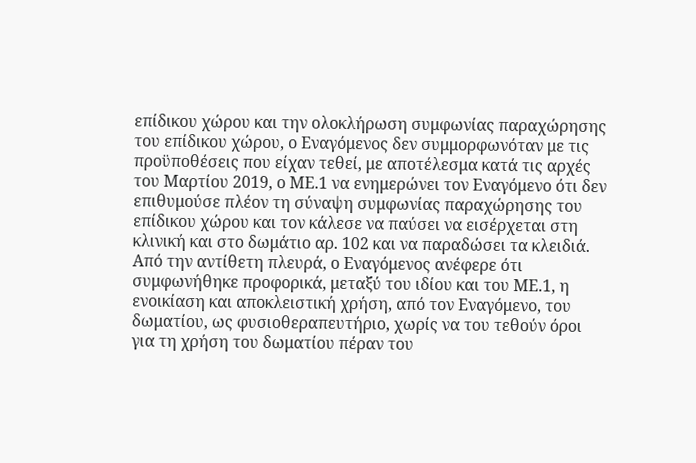επίδικου χώρου και την ολοκλήρωση συμφωνίας παραχώρησης του επίδικου χώρου, ο Εναγόμενος δεν συμμορφωνόταν με τις προϋποθέσεις που είχαν τεθεί, με αποτέλεσμα κατά τις αρχές του Μαρτίου 2019, ο ΜΕ.1 να ενημερώνει τον Εναγόμενο ότι δεν επιθυμούσε πλέον τη σύναψη συμφωνίας παραχώρησης του επίδικου χώρου και τον κάλεσε να παύσει να εισέρχεται στη κλινική και στο δωμάτιο αρ. 102 και να παραδώσει τα κλειδιά. Από την αντίθετη πλευρά, ο Εναγόμενος ανέφερε ότι συμφωνήθηκε προφορικά, μεταξύ του ιδίου και του ΜΕ.1, η ενοικίαση και αποκλειστική χρήση, από τον Εναγόμενο, του δωματίου, ως φυσιοθεραπευτήριο, χωρίς να του τεθούν όροι για τη χρήση του δωματίου πέραν του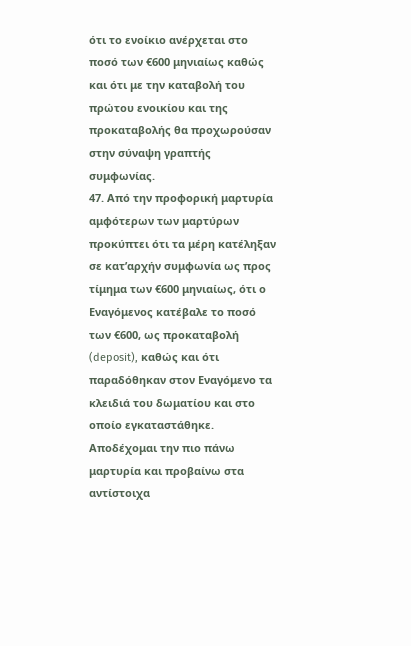ότι το ενοίκιο ανέρχεται στο ποσό των €600 μηνιαίως καθώς και ότι με την καταβολή του πρώτου ενοικίου και της προκαταβολής θα προχωρούσαν στην σύναψη γραπτής συμφωνίας.
47. Από την προφορική μαρτυρία αμφότερων των μαρτύρων προκύπτει ότι τα μέρη κατέληξαν σε κατ’αρχήν συμφωνία ως προς τίμημα των €600 μηνιαίως, ότι ο Εναγόμενος κατέβαλε το ποσό των €600, ως προκαταβολή (deposit), καθώς και ότι παραδόθηκαν στον Εναγόμενο τα κλειδιά του δωματίου και στο οποίο εγκαταστάθηκε. Αποδέχομαι την πιο πάνω μαρτυρία και προβαίνω στα αντίστοιχα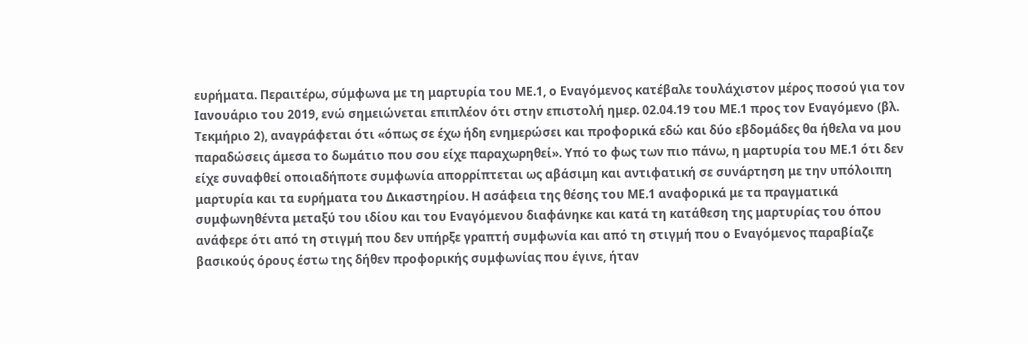ευρήματα. Περαιτέρω, σύμφωνα με τη μαρτυρία του ΜΕ.1, ο Εναγόμενος κατέβαλε τουλάχιστον μέρος ποσού για τον Ιανουάριο του 2019, ενώ σημειώνεται επιπλέον ότι στην επιστολή ημερ. 02.04.19 του ΜΕ.1 προς τον Εναγόμενο (βλ. Τεκμήριο 2), αναγράφεται ότι «όπως σε έχω ήδη ενημερώσει και προφορικά εδώ και δύο εβδομάδες θα ήθελα να μου παραδώσεις άμεσα το δωμάτιο που σου είχε παραχωρηθεί». Υπό το φως των πιο πάνω, η μαρτυρία του ΜΕ.1 ότι δεν είχε συναφθεί οποιαδήποτε συμφωνία απορρίπτεται ως αβάσιμη και αντιφατική σε συνάρτηση με την υπόλοιπη μαρτυρία και τα ευρήματα του Δικαστηρίου. Η ασάφεια της θέσης του ΜΕ.1 αναφορικά με τα πραγματικά συμφωνηθέντα μεταξύ του ιδίου και του Εναγόμενου διαφάνηκε και κατά τη κατάθεση της μαρτυρίας του όπου ανάφερε ότι από τη στιγμή που δεν υπήρξε γραπτή συμφωνία και από τη στιγμή που ο Εναγόμενος παραβίαζε βασικούς όρους έστω της δήθεν προφορικής συμφωνίας που έγινε, ήταν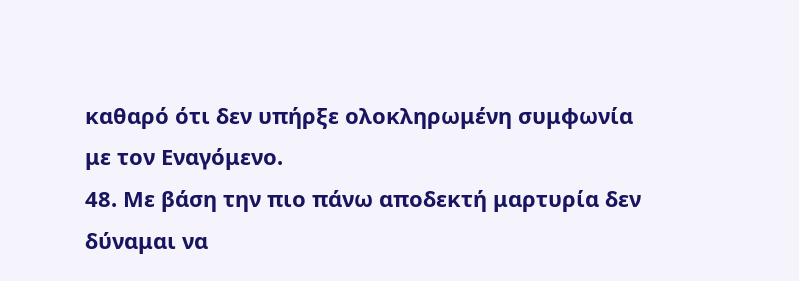καθαρό ότι δεν υπήρξε ολοκληρωμένη συμφωνία με τον Εναγόμενο.
48. Με βάση την πιο πάνω αποδεκτή μαρτυρία δεν δύναμαι να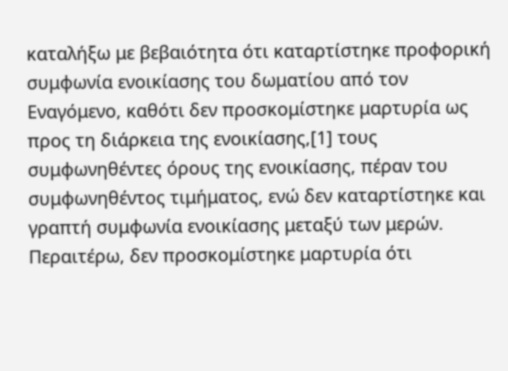καταλήξω με βεβαιότητα ότι καταρτίστηκε προφορική συμφωνία ενοικίασης του δωματίου από τον Εναγόμενο, καθότι δεν προσκομίστηκε μαρτυρία ως προς τη διάρκεια της ενοικίασης,[1] τους συμφωνηθέντες όρους της ενοικίασης, πέραν του συμφωνηθέντος τιμήματος, ενώ δεν καταρτίστηκε και γραπτή συμφωνία ενοικίασης μεταξύ των μερών. Περαιτέρω, δεν προσκομίστηκε μαρτυρία ότι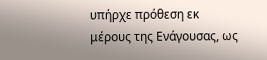υπήρχε πρόθεση εκ μέρους της Ενάγουσας, ως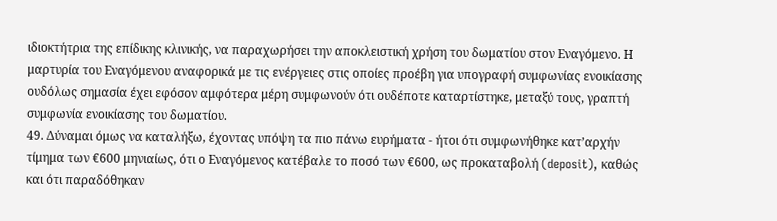ιδιοκτήτρια της επίδικης κλινικής, να παραχωρήσει την αποκλειστική χρήση του δωματίου στον Εναγόμενο. Η μαρτυρία του Εναγόμενου αναφορικά με τις ενέργειες στις οποίες προέβη για υπογραφή συμφωνίας ενοικίασης ουδόλως σημασία έχει εφόσον αμφότερα μέρη συμφωνούν ότι ουδέποτε καταρτίστηκε, μεταξύ τους, γραπτή συμφωνία ενοικίασης του δωματίου.
49. Δύναμαι όμως να καταλήξω, έχοντας υπόψη τα πιο πάνω ευρήματα - ήτοι ότι συμφωνήθηκε κατ’αρχήν τίμημα των €600 μηνιαίως, ότι ο Εναγόμενος κατέβαλε το ποσό των €600, ως προκαταβολή (deposit), καθώς και ότι παραδόθηκαν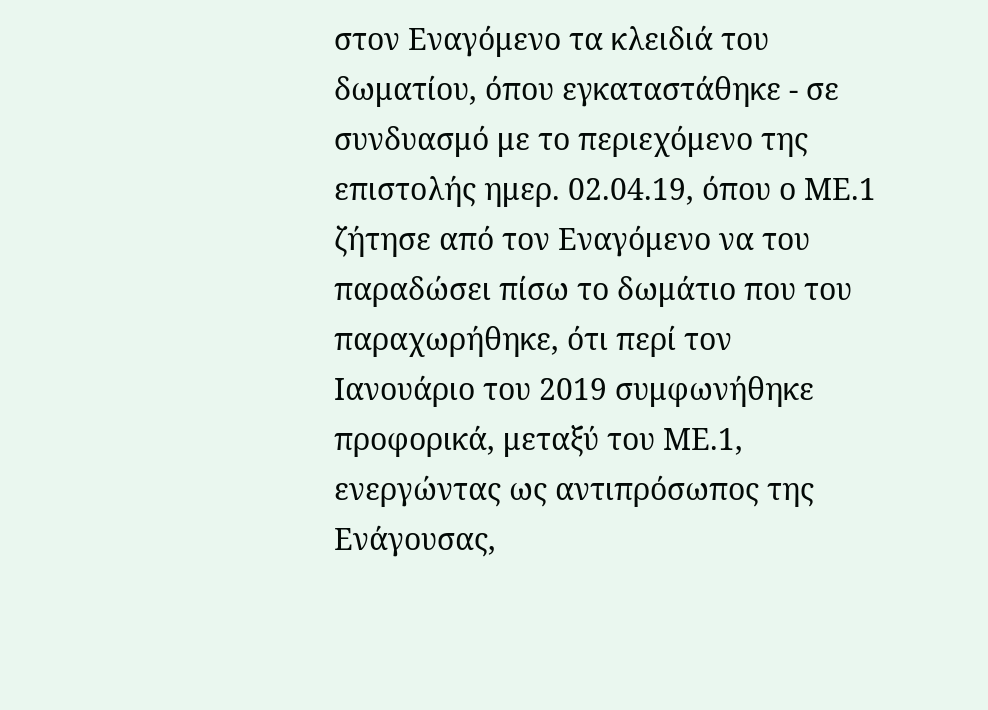στον Εναγόμενο τα κλειδιά του δωματίου, όπου εγκαταστάθηκε - σε συνδυασμό με το περιεχόμενο της επιστολής ημερ. 02.04.19, όπου ο ΜΕ.1 ζήτησε από τον Εναγόμενο να του παραδώσει πίσω το δωμάτιο που του παραχωρήθηκε, ότι περί τον Ιανουάριο του 2019 συμφωνήθηκε προφορικά, μεταξύ του ΜΕ.1, ενεργώντας ως αντιπρόσωπος της Ενάγουσας,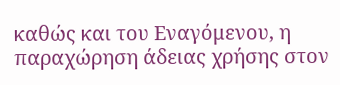καθώς και του Εναγόμενου, η παραχώρηση άδειας χρήσης στον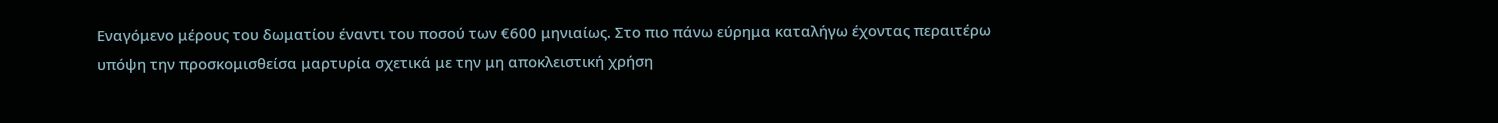Εναγόμενο μέρους του δωματίου έναντι του ποσού των €600 μηνιαίως. Στο πιο πάνω εύρημα καταλήγω έχοντας περαιτέρω υπόψη την προσκομισθείσα μαρτυρία σχετικά με την μη αποκλειστική χρήση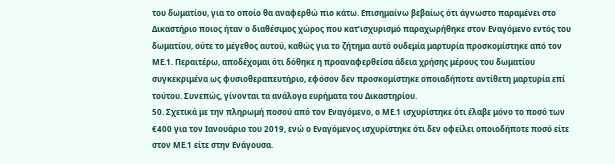του δωματίου, για το οποίο θα αναφερθώ πιο κάτω. Επισημαίνω βεβαίως ότι άγνωστο παραμένει στο Δικαστήριο ποιος ήταν ο διαθέσιμος χώρος που κατ’ισχυρισμό παραχωρήθηκε στον Εναγόμενο εντός του δωματίου, ούτε το μέγεθος αυτού, καθώς για το ζήτημα αυτό ουδεμία μαρτυρία προσκομίστηκε από τον ΜΕ.1. Περαιτέρω, αποδέχομαι ότι δόθηκε η προαναφερθείσα άδεια χρήσης μέρους του δωματίου συγκεκριμένα ως φυσιοθεραπευτήριο, εφόσον δεν προσκομίστηκε οποιαδήποτε αντίθετη μαρτυρία επί τούτου. Συνεπώς, γίνονται τα ανάλογα ευρήματα του Δικαστηρίου.
50. Σχετικά με την πληρωμή ποσού από τον Εναγόμενο, ο ΜΕ.1 ισχυρίστηκε ότι έλαβε μόνο το ποσό των €400 για τον Ιανουάριο του 2019, ενώ ο Εναγόμενος ισχυρίστηκε ότι δεν οφείλει οποιοδήποτε ποσό είτε στον ΜΕ.1 είτε στην Ενάγουσα.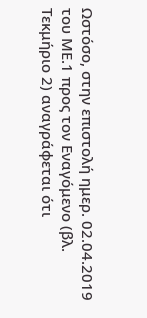Ωστόσο, στην επιστολή ημερ. 02.04.2019 του ΜΕ.1 προς τον Εναγόμενο (βλ. Τεκμήριο 2) αναγράφεται ότι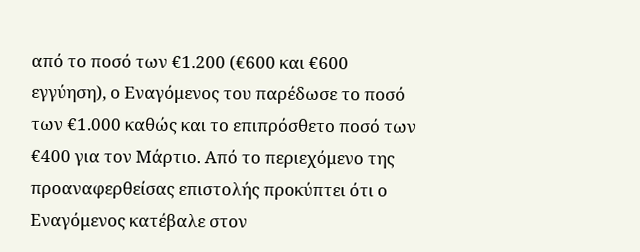από το ποσό των €1.200 (€600 και €600 εγγύηση), ο Εναγόμενος του παρέδωσε το ποσό των €1.000 καθώς και το επιπρόσθετο ποσό των €400 για τον Μάρτιο. Από το περιεχόμενο της προαναφερθείσας επιστολής προκύπτει ότι ο Εναγόμενος κατέβαλε στον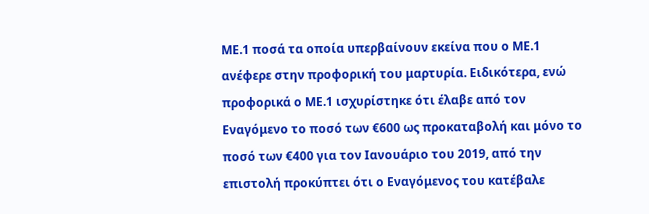ΜΕ.1 ποσά τα οποία υπερβαίνουν εκείνα που ο ΜΕ.1 ανέφερε στην προφορική του μαρτυρία. Ειδικότερα, ενώ προφορικά ο ΜΕ.1 ισχυρίστηκε ότι έλαβε από τον Εναγόμενο το ποσό των €600 ως προκαταβολή και μόνο το ποσό των €400 για τον Ιανουάριο του 2019, από την επιστολή προκύπτει ότι ο Εναγόμενος του κατέβαλε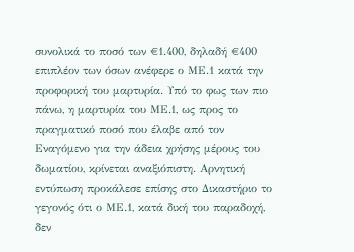συνολικά το ποσό των €1.400, δηλαδή €400 επιπλέον των όσων ανέφερε ο ΜΕ.1 κατά την προφορική του μαρτυρία. Υπό το φως των πιο πάνω, η μαρτυρία του ΜΕ.1, ως προς το πραγματικό ποσό που έλαβε από τον Εναγόμενο για την άδεια χρήσης μέρους του δωματίου, κρίνεται αναξιόπιστη. Αρνητική εντύπωση προκάλεσε επίσης στο Δικαστήριο το γεγονός ότι ο ΜΕ.1, κατά δική του παραδοχή, δεν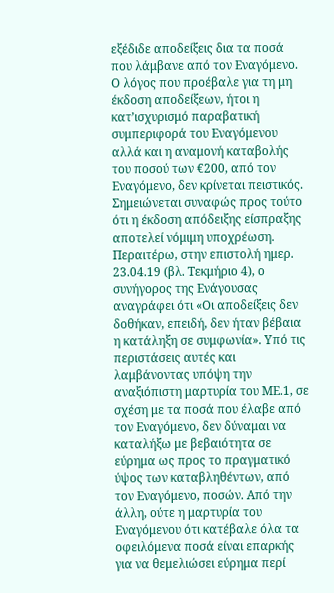εξέδιδε αποδείξεις δια τα ποσά που λάμβανε από τον Εναγόμενο. Ο λόγος που προέβαλε για τη μη έκδοση αποδείξεων, ήτοι η κατ’ισχυρισμό παραβατική συμπεριφορά του Εναγόμενου αλλά και η αναμονή καταβολής του ποσού των €200, από τον Εναγόμενο, δεν κρίνεται πειστικός. Σημειώνεται συναφώς προς τούτο ότι η έκδοση απόδειξης είσπραξης αποτελεί νόμιμη υποχρέωση. Περαιτέρω, στην επιστολή ημερ. 23.04.19 (βλ. Τεκμήριο 4), ο συνήγορος της Ενάγουσας αναγράφει ότι «Οι αποδείξεις δεν δοθήκαν, επειδή, δεν ήταν βέβαια η κατάληξη σε συμφωνία». Υπό τις περιστάσεις αυτές και λαμβάνοντας υπόψη την αναξιόπιστη μαρτυρία του ΜΕ.1, σε σχέση με τα ποσά που έλαβε από τον Εναγόμενο, δεν δύναμαι να καταλήξω με βεβαιότητα σε εύρημα ως προς το πραγματικό ύψος των καταβληθέντων, από τον Εναγόμενο, ποσών. Από την άλλη, ούτε η μαρτυρία του Εναγόμενου ότι κατέβαλε όλα τα οφειλόμενα ποσά είναι επαρκής για να θεμελιώσει εύρημα περί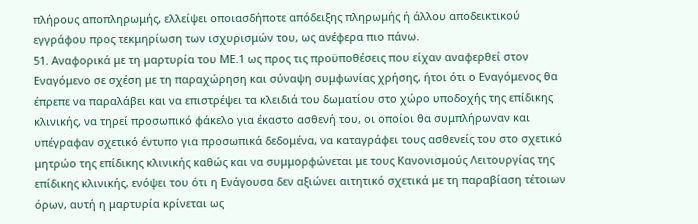πλήρους αποπληρωμής, ελλείψει οποιασδήποτε απόδειξης πληρωμής ή άλλου αποδεικτικού εγγράφου προς τεκμηρίωση των ισχυρισμών του, ως ανέφερα πιο πάνω.
51. Αναφορικά με τη μαρτυρία του ΜΕ.1 ως προς τις προϋποθέσεις που είχαν αναφερθεί στον Εναγόμενο σε σχέση με τη παραχώρηση και σύναψη συμφωνίας χρήσης, ήτοι ότι ο Εναγόμενος θα έπρεπε να παραλάβει και να επιστρέψει τα κλειδιά του δωματίου στο χώρο υποδοχής της επίδικης κλινικής, να τηρεί προσωπικό φάκελο για έκαστο ασθενή του, οι οποίοι θα συμπλήρωναν και υπέγραφαν σχετικό έντυπο για προσωπικά δεδομένα, να καταγράφει τους ασθενείς του στο σχετικό μητρώο της επίδικης κλινικής καθώς και να συμμορφώνεται με τους Κανονισμούς Λειτουργίας της επίδικης κλινικής, ενόψει του ότι η Ενάγουσα δεν αξιώνει αιτητικό σχετικά με τη παραβίαση τέτοιων όρων, αυτή η μαρτυρία κρίνεται ως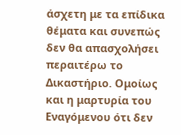άσχετη με τα επίδικα θέματα και συνεπώς δεν θα απασχολήσει περαιτέρω το Δικαστήριο. Ομοίως και η μαρτυρία του Εναγόμενου ότι δεν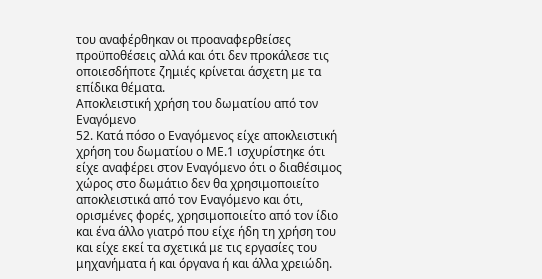του αναφέρθηκαν οι προαναφερθείσες προϋποθέσεις αλλά και ότι δεν προκάλεσε τις οποιεσδήποτε ζημιές κρίνεται άσχετη με τα επίδικα θέματα.
Αποκλειστική χρήση του δωματίου από τον Εναγόμενο
52. Κατά πόσο ο Εναγόμενος είχε αποκλειστική χρήση του δωματίου ο ΜΕ.1 ισχυρίστηκε ότι είχε αναφέρει στον Εναγόμενο ότι ο διαθέσιμος χώρος στο δωμάτιο δεν θα χρησιμοποιείτο αποκλειστικά από τον Εναγόμενο και ότι, ορισμένες φορές, χρησιμοποιείτο από τον ίδιο και ένα άλλο γιατρό που είχε ήδη τη χρήση του και είχε εκεί τα σχετικά με τις εργασίες του μηχανήματα ή και όργανα ή και άλλα χρειώδη.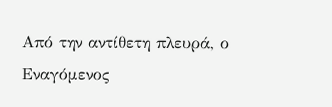Από την αντίθετη πλευρά, ο Εναγόμενος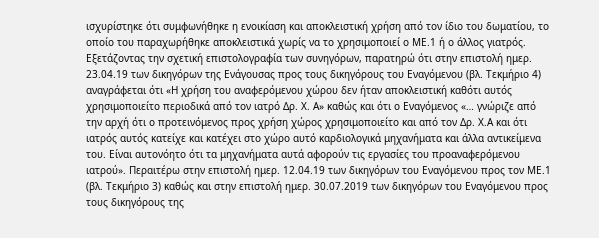ισχυρίστηκε ότι συμφωνήθηκε η ενοικίαση και αποκλειστική χρήση από τον ίδιο του δωματίου, το οποίο του παραχωρήθηκε αποκλειστικά χωρίς να το χρησιμοποιεί ο ΜΕ.1 ή ο άλλος γιατρός. Εξετάζοντας την σχετική επιστολογραφία των συνηγόρων, παρατηρώ ότι στην επιστολή ημερ. 23.04.19 των δικηγόρων της Ενάγουσας προς τους δικηγόρους του Εναγόμενου (βλ. Τεκμήριο 4) αναγράφεται ότι «Η χρήση του αναφερόμενου χώρου δεν ήταν αποκλειστική καθότι αυτός χρησιμοποιείτο περιοδικά από τον ιατρό Δρ. Χ. Α» καθώς και ότι ο Εναγόμενος «… γνώριζε από την αρχή ότι ο προτεινόμενος προς χρήση χώρος χρησιμοποιείτο και από τον Δρ. Χ.Α και ότι ιατρός αυτός κατείχε και κατέχει στο χώρο αυτό καρδιολογικά μηχανήματα και άλλα αντικείμενα του. Είναι αυτονόητο ότι τα μηχανήματα αυτά αφορούν τις εργασίες του προαναφερόμενου ιατρού». Περαιτέρω στην επιστολή ημερ. 12.04.19 των δικηγόρων του Εναγόμενου προς τον ΜΕ.1 (βλ. Τεκμήριο 3) καθώς και στην επιστολή ημερ. 30.07.2019 των δικηγόρων του Εναγόμενου προς τους δικηγόρους της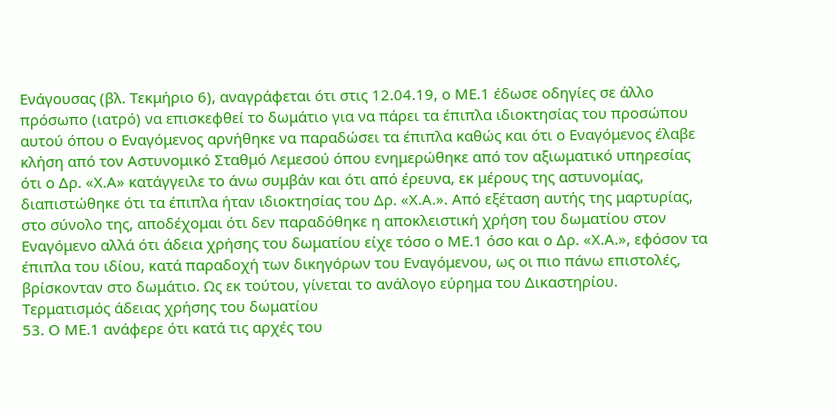Ενάγουσας (βλ. Τεκμήριο 6), αναγράφεται ότι στις 12.04.19, ο ΜΕ.1 έδωσε οδηγίες σε άλλο πρόσωπο (ιατρό) να επισκεφθεί το δωμάτιο για να πάρει τα έπιπλα ιδιοκτησίας του προσώπου αυτού όπου ο Εναγόμενος αρνήθηκε να παραδώσει τα έπιπλα καθώς και ότι ο Εναγόμενος έλαβε κλήση από τον Αστυνομικό Σταθμό Λεμεσού όπου ενημερώθηκε από τον αξιωματικό υπηρεσίας ότι ο Δρ. «Χ.Α» κατάγγειλε το άνω συμβάν και ότι από έρευνα, εκ μέρους της αστυνομίας, διαπιστώθηκε ότι τα έπιπλα ήταν ιδιοκτησίας του Δρ. «Χ.Α.». Από εξέταση αυτής της μαρτυρίας, στο σύνολο της, αποδέχομαι ότι δεν παραδόθηκε η αποκλειστική χρήση του δωματίου στον Εναγόμενο αλλά ότι άδεια χρήσης του δωματίου είχε τόσο ο ΜΕ.1 όσο και ο Δρ. «Χ.Α.», εφόσον τα έπιπλα του ιδίου, κατά παραδοχή των δικηγόρων του Εναγόμενου, ως οι πιο πάνω επιστολές, βρίσκονταν στο δωμάτιο. Ως εκ τούτου, γίνεται το ανάλογο εύρημα του Δικαστηρίου.
Τερματισμός άδειας χρήσης του δωματίου
53. O ΜΕ.1 ανάφερε ότι κατά τις αρχές του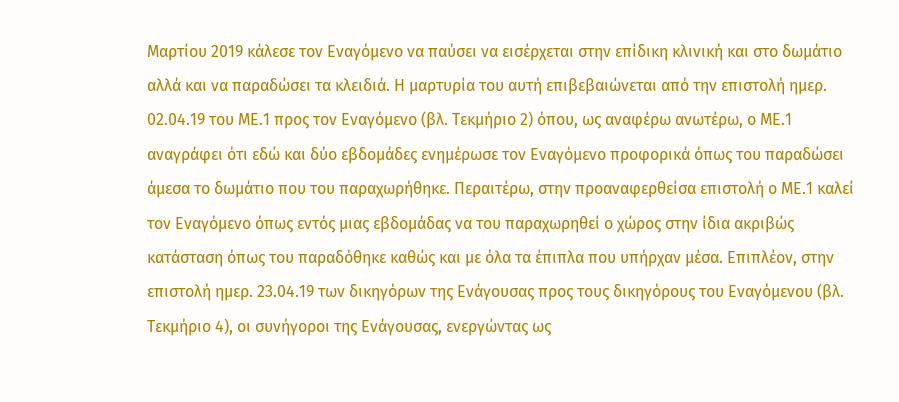Μαρτίου 2019 κάλεσε τον Εναγόμενο να παύσει να εισέρχεται στην επίδικη κλινική και στο δωμάτιο αλλά και να παραδώσει τα κλειδιά. Η μαρτυρία του αυτή επιβεβαιώνεται από την επιστολή ημερ. 02.04.19 του ΜΕ.1 προς τον Εναγόμενο (βλ. Τεκμήριο 2) όπου, ως αναφέρω ανωτέρω, ο ΜΕ.1 αναγράφει ότι εδώ και δύο εβδομάδες ενημέρωσε τον Εναγόμενο προφορικά όπως του παραδώσει άμεσα το δωμάτιο που του παραχωρήθηκε. Περαιτέρω, στην προαναφερθείσα επιστολή ο ΜΕ.1 καλεί τον Εναγόμενο όπως εντός μιας εβδομάδας να του παραχωρηθεί ο χώρος στην ίδια ακριβώς κατάσταση όπως του παραδόθηκε καθώς και με όλα τα έπιπλα που υπήρχαν μέσα. Επιπλέον, στην επιστολή ημερ. 23.04.19 των δικηγόρων της Ενάγουσας προς τους δικηγόρους του Εναγόμενου (βλ. Τεκμήριο 4), οι συνήγοροι της Ενάγουσας, ενεργώντας ως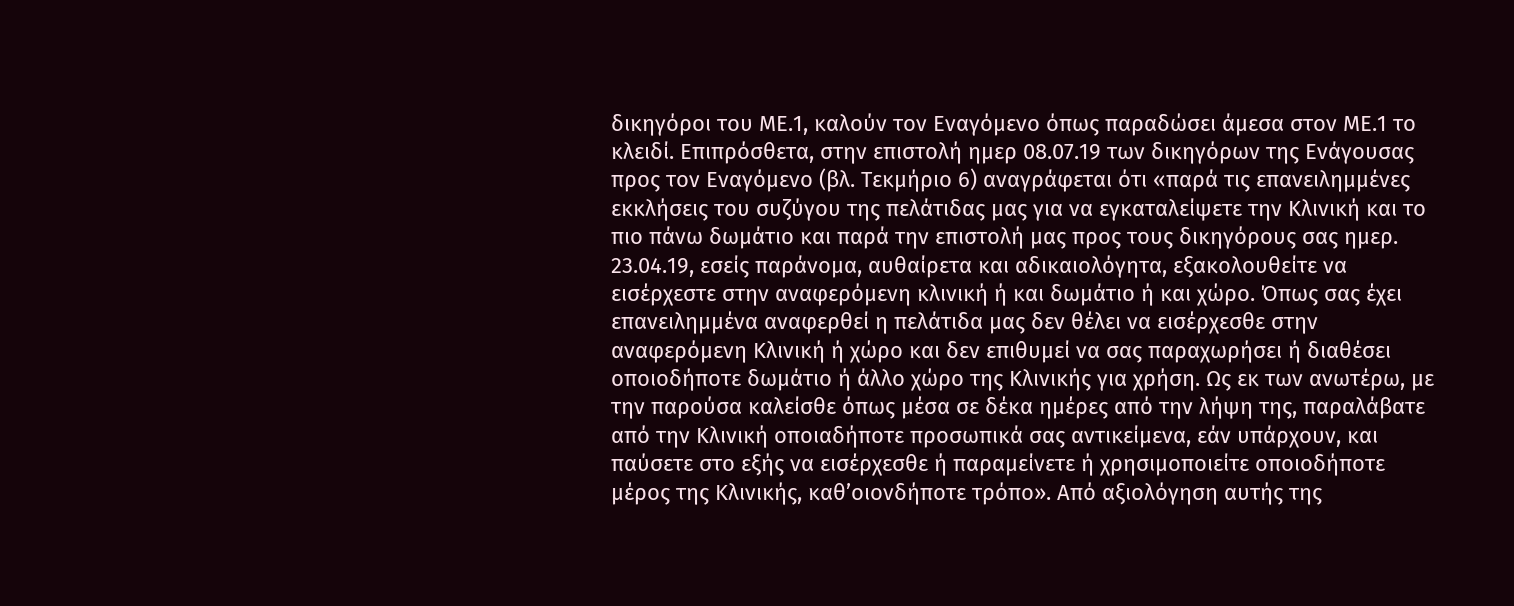δικηγόροι του ΜΕ.1, καλούν τον Εναγόμενο όπως παραδώσει άμεσα στον ΜΕ.1 το κλειδί. Επιπρόσθετα, στην επιστολή ημερ 08.07.19 των δικηγόρων της Ενάγουσας προς τον Εναγόμενο (βλ. Τεκμήριο 6) αναγράφεται ότι «παρά τις επανειλημμένες εκκλήσεις του συζύγου της πελάτιδας μας για να εγκαταλείψετε την Κλινική και το πιο πάνω δωμάτιο και παρά την επιστολή μας προς τους δικηγόρους σας ημερ. 23.04.19, εσείς παράνομα, αυθαίρετα και αδικαιολόγητα, εξακολουθείτε να εισέρχεστε στην αναφερόμενη κλινική ή και δωμάτιο ή και χώρο. Όπως σας έχει επανειλημμένα αναφερθεί η πελάτιδα μας δεν θέλει να εισέρχεσθε στην αναφερόμενη Κλινική ή χώρο και δεν επιθυμεί να σας παραχωρήσει ή διαθέσει οποιοδήποτε δωμάτιο ή άλλο χώρο της Κλινικής για χρήση. Ως εκ των ανωτέρω, με την παρούσα καλείσθε όπως μέσα σε δέκα ημέρες από την λήψη της, παραλάβατε από την Κλινική οποιαδήποτε προσωπικά σας αντικείμενα, εάν υπάρχουν, και παύσετε στο εξής να εισέρχεσθε ή παραμείνετε ή χρησιμοποιείτε οποιοδήποτε μέρος της Κλινικής, καθ’οιονδήποτε τρόπο». Από αξιολόγηση αυτής της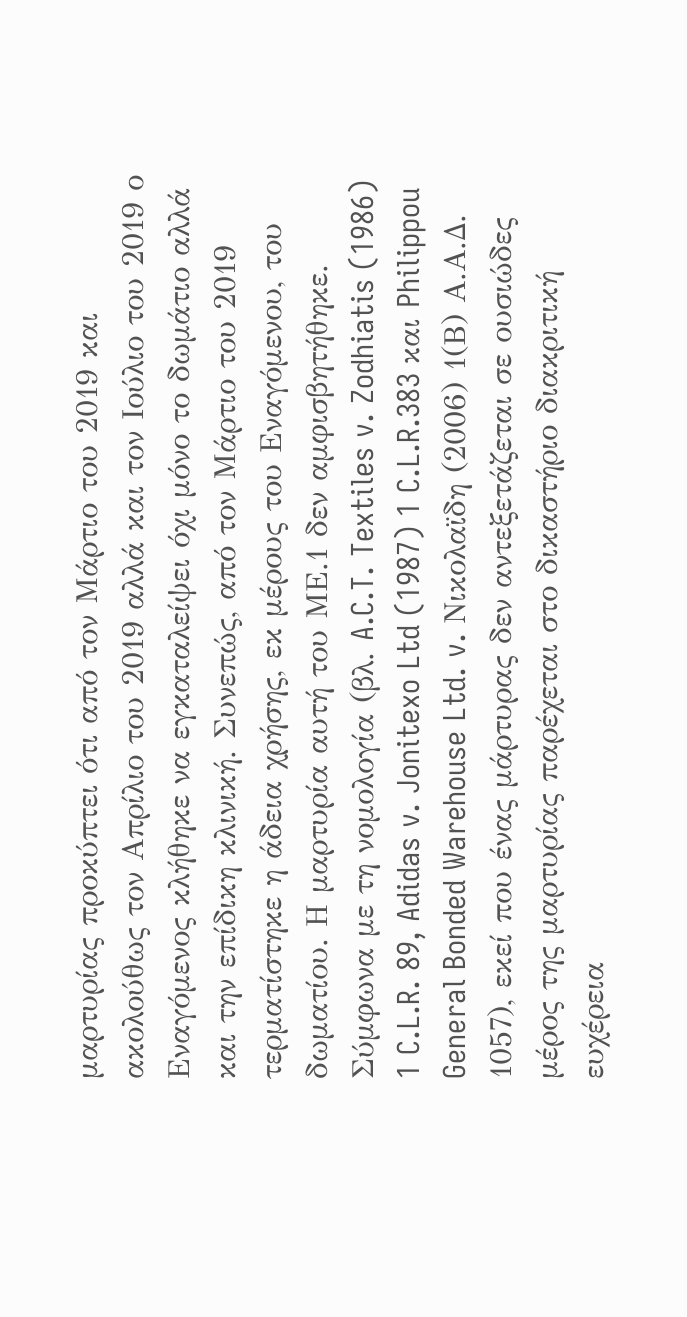μαρτυρίας προκύπτει ότι από τον Μάρτιο του 2019 και ακολούθως τον Απρίλιο του 2019 αλλά και τον Ιούλιο του 2019 ο Εναγόμενος κλήθηκε να εγκαταλείψει όχι μόνο το δωμάτιο αλλά και την επίδικη κλινική. Συνεπώς, από τον Μάρτιο του 2019 τερματίστηκε η άδεια χρήσης, εκ μέρους του Εναγόμενου, του δωματίου. Η μαρτυρία αυτή του ΜΕ.1 δεν αμφισβητήθηκε. Σύμφωνα με τη νομολογία (βλ. A.C.T. Textiles v. Zodhiatis (1986) 1 C.L.R. 89, Adidas v. Jonitexo Ltd (1987) 1 C.L.R.383 και Philippou General Bonded Warehouse Ltd. v. Nικολαϊδη (2006) 1(Β) Α.Α.Δ. 1057), εκεί που ένας μάρτυρας δεν αντεξετάζεται σε ουσιώδες μέρος της μαρτυρίας παρέχεται στο δικαστήριο διακριτική ευχέρεια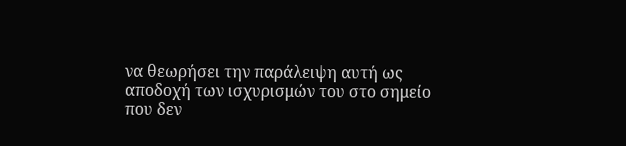να θεωρήσει την παράλειψη αυτή ως αποδοχή των ισχυρισμών του στο σημείο που δεν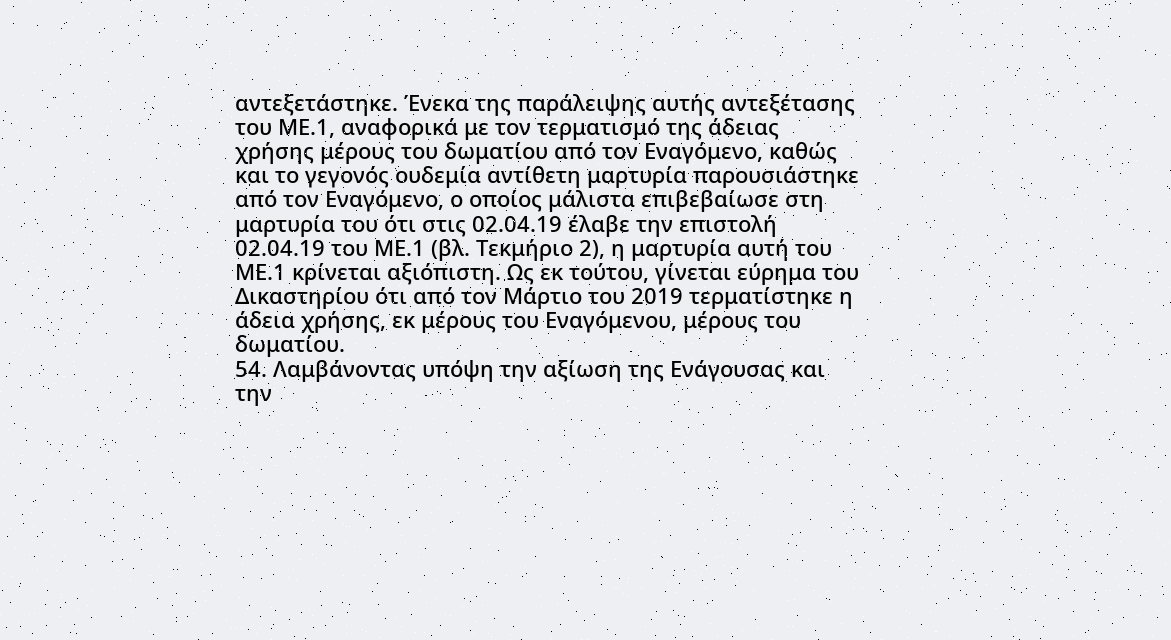αντεξετάστηκε. Ένεκα της παράλειψης αυτής αντεξέτασης του ΜΕ.1, αναφορικά με τον τερματισμό της άδειας χρήσης μέρους του δωματίου από τον Εναγόμενο, καθώς και το γεγονός ουδεμία αντίθετη μαρτυρία παρουσιάστηκε από τον Εναγόμενο, ο οποίος μάλιστα επιβεβαίωσε στη μαρτυρία του ότι στις 02.04.19 έλαβε την επιστολή 02.04.19 του ΜΕ.1 (βλ. Τεκμήριο 2), η μαρτυρία αυτή του ΜΕ.1 κρίνεται αξιόπιστη. Ως εκ τούτου, γίνεται εύρημα του Δικαστηρίου ότι από τον Μάρτιο του 2019 τερματίστηκε η άδεια χρήσης, εκ μέρους του Εναγόμενου, μέρους του δωματίου.
54. Λαμβάνοντας υπόψη την αξίωση της Ενάγουσας και την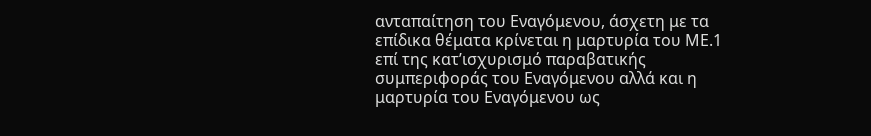ανταπαίτηση του Εναγόμενου, άσχετη με τα επίδικα θέματα κρίνεται η μαρτυρία του ΜΕ.1 επί της κατ’ισχυρισμό παραβατικής συμπεριφοράς του Εναγόμενου αλλά και η μαρτυρία του Εναγόμενου ως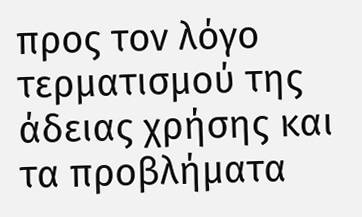προς τον λόγο τερματισμού της άδειας χρήσης και τα προβλήματα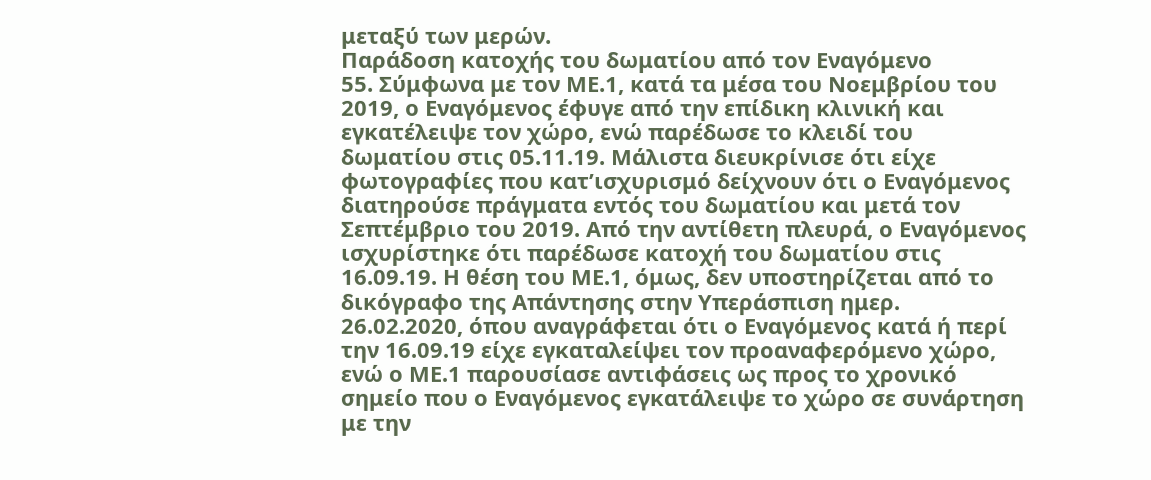μεταξύ των μερών.
Παράδοση κατοχής του δωματίου από τον Εναγόμενο
55. Σύμφωνα με τον ΜΕ.1, κατά τα μέσα του Νοεμβρίου του 2019, ο Εναγόμενος έφυγε από την επίδικη κλινική και εγκατέλειψε τον χώρο, ενώ παρέδωσε το κλειδί του δωματίου στις 05.11.19. Μάλιστα διευκρίνισε ότι είχε φωτογραφίες που κατ’ισχυρισμό δείχνουν ότι ο Εναγόμενος διατηρούσε πράγματα εντός του δωματίου και μετά τον Σεπτέμβριο του 2019. Από την αντίθετη πλευρά, ο Εναγόμενος ισχυρίστηκε ότι παρέδωσε κατοχή του δωματίου στις 16.09.19. Η θέση του ΜΕ.1, όμως, δεν υποστηρίζεται από το δικόγραφο της Απάντησης στην Υπεράσπιση ημερ. 26.02.2020, όπου αναγράφεται ότι ο Εναγόμενος κατά ή περί την 16.09.19 είχε εγκαταλείψει τον προαναφερόμενο χώρο, ενώ ο ΜΕ.1 παρουσίασε αντιφάσεις ως προς το χρονικό σημείο που ο Εναγόμενος εγκατάλειψε το χώρο σε συνάρτηση με την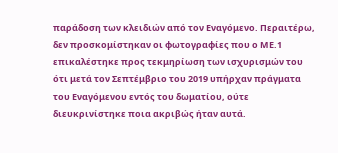παράδοση των κλειδιών από τον Εναγόμενο. Περαιτέρω, δεν προσκομίστηκαν οι φωτογραφίες που ο ΜΕ.1 επικαλέστηκε προς τεκμηρίωση των ισχυρισμών του ότι μετά τον Σεπτέμβριο του 2019 υπήρχαν πράγματα του Εναγόμενου εντός του δωματίου, ούτε διευκρινίστηκε ποια ακριβώς ήταν αυτά.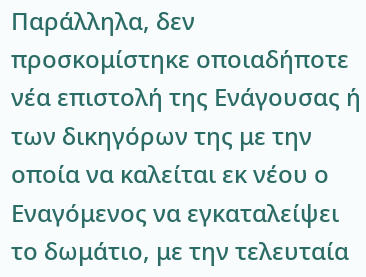Παράλληλα, δεν προσκομίστηκε οποιαδήποτε νέα επιστολή της Ενάγουσας ή των δικηγόρων της με την οποία να καλείται εκ νέου ο Εναγόμενος να εγκαταλείψει το δωμάτιο, με την τελευταία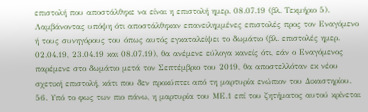επιστολή που αποστάλθηκε να είναι η επιστολή ημερ. 08.07.19 (βλ. Τεκμήριο 5). Λαμβάνοντας υπόψη ότι αποστάλθηκαν επανειλημμένες επιστολές προς τον Εναγόμενο ή τους συνηγόρους του όπως αυτός εγκαταλείψει το δωμάτιο (βλ. επιστολές ημερ. 02.04.19, 23.04.19 και 08.07.19), θα ανέμενε εύλογα κανείς ότι, εάν ο Εναγόμενος παρέμενε στο δωμάτιο μετά τον Σεπτέμβριο του 2019, θα αποστελλόταν εκ νέου σχετική επιστολή, κάτι που δεν προκύπτει από τη μαρτυρία ενώπιον του Δικαστηρίου.
56. Υπό το φως των πιο πάνω, η μαρτυρία του ΜΕ.1 επί του ζητήματος αυτού κρίνεται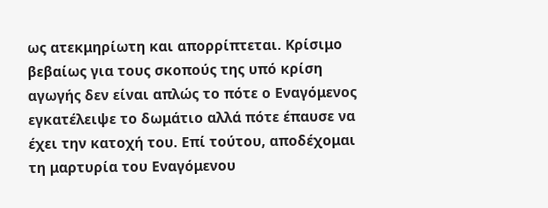ως ατεκμηρίωτη και απορρίπτεται. Κρίσιμο βεβαίως για τους σκοπούς της υπό κρίση αγωγής δεν είναι απλώς το πότε ο Εναγόμενος εγκατέλειψε το δωμάτιο αλλά πότε έπαυσε να έχει την κατοχή του. Επί τούτου, αποδέχομαι τη μαρτυρία του Εναγόμενου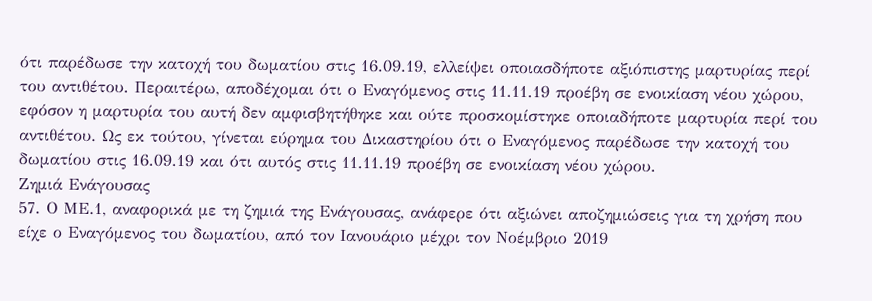ότι παρέδωσε την κατοχή του δωματίου στις 16.09.19, ελλείψει οποιασδήποτε αξιόπιστης μαρτυρίας περί του αντιθέτου. Περαιτέρω, αποδέχομαι ότι ο Εναγόμενος στις 11.11.19 προέβη σε ενοικίαση νέου χώρου, εφόσον η μαρτυρία του αυτή δεν αμφισβητήθηκε και ούτε προσκομίστηκε οποιαδήποτε μαρτυρία περί του αντιθέτου. Ως εκ τούτου, γίνεται εύρημα του Δικαστηρίου ότι ο Εναγόμενος παρέδωσε την κατοχή του δωματίου στις 16.09.19 και ότι αυτός στις 11.11.19 προέβη σε ενοικίαση νέου χώρου.
Ζημιά Ενάγουσας
57. Ο ΜΕ.1, αναφορικά με τη ζημιά της Ενάγουσας, ανάφερε ότι αξιώνει αποζημιώσεις για τη χρήση που είχε ο Εναγόμενος του δωματίου, από τον Ιανουάριο μέχρι τον Νοέμβριο 2019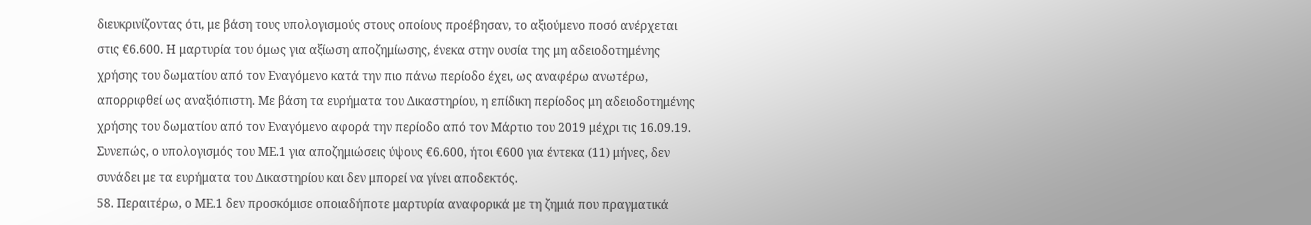διευκρινίζοντας ότι, με βάση τους υπολογισμούς στους οποίους προέβησαν, το αξιούμενο ποσό ανέρχεται στις €6.600. Η μαρτυρία του όμως για αξίωση αποζημίωσης, ένεκα στην ουσία της μη αδειοδοτημένης χρήσης του δωματίου από τον Εναγόμενο κατά την πιο πάνω περίοδο έχει, ως αναφέρω ανωτέρω, απορριφθεί ως αναξιόπιστη. Με βάση τα ευρήματα του Δικαστηρίου, η επίδικη περίοδος μη αδειοδοτημένης χρήσης του δωματίου από τον Εναγόμενο αφορά την περίοδο από τον Μάρτιο του 2019 μέχρι τις 16.09.19. Συνεπώς, ο υπολογισμός του ΜΕ.1 για αποζημιώσεις ύψους €6.600, ήτοι €600 για έντεκα (11) μήνες, δεν συνάδει με τα ευρήματα του Δικαστηρίου και δεν μπορεί να γίνει αποδεκτός.
58. Περαιτέρω, ο ΜΕ.1 δεν προσκόμισε οποιαδήποτε μαρτυρία αναφορικά με τη ζημιά που πραγματικά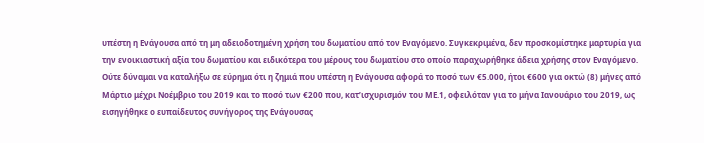υπέστη η Ενάγουσα από τη μη αδειοδοτημένη χρήση του δωματίου από τον Εναγόμενο. Συγκεκριμένα, δεν προσκομίστηκε μαρτυρία για την ενοικιαστική αξία του δωματίου και ειδικότερα του μέρους του δωματίου στο οποίο παραχωρήθηκε άδεια χρήσης στον Εναγόμενο. Ούτε δύναμαι να καταλήξω σε εύρημα ότι η ζημιά που υπέστη η Ενάγουσα αφορά το ποσό των €5.000, ήτοι €600 για οκτώ (8) μήνες από Μάρτιο μέχρι Νοέμβριο του 2019 και το ποσό των €200 που, κατ’ισχυρισμόν του ΜΕ.1, οφειλόταν για το μήνα Ιανουάριο του 2019, ως εισηγήθηκε ο ευπαίδευτος συνήγορος της Ενάγουσας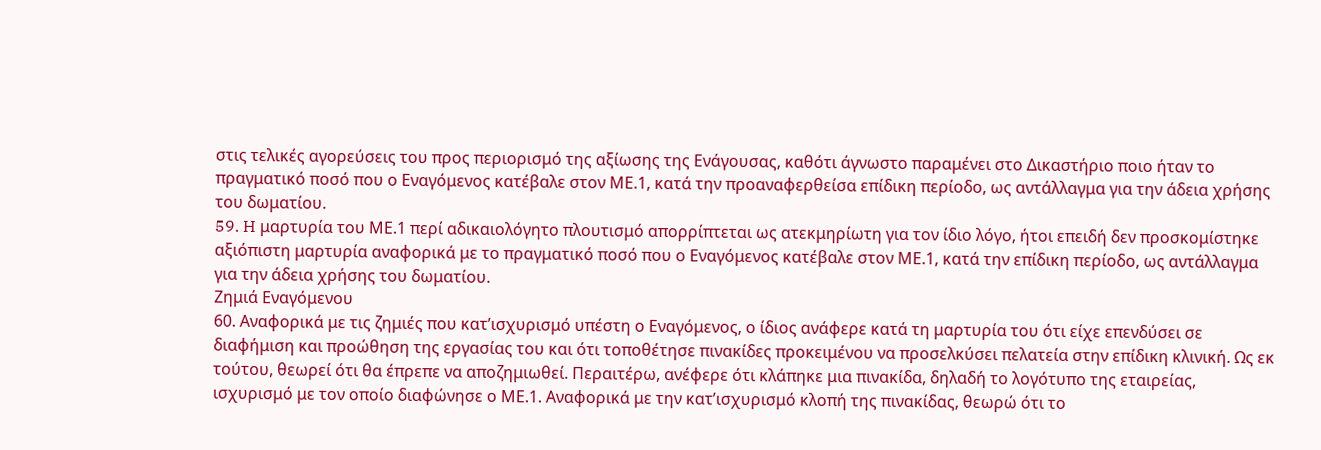στις τελικές αγορεύσεις του προς περιορισμό της αξίωσης της Ενάγουσας, καθότι άγνωστο παραμένει στο Δικαστήριο ποιο ήταν το πραγματικό ποσό που ο Εναγόμενος κατέβαλε στον ΜΕ.1, κατά την προαναφερθείσα επίδικη περίοδο, ως αντάλλαγμα για την άδεια χρήσης του δωματίου.
59. H μαρτυρία του ΜΕ.1 περί αδικαιολόγητο πλουτισμό απορρίπτεται ως ατεκμηρίωτη για τον ίδιο λόγο, ήτοι επειδή δεν προσκομίστηκε αξιόπιστη μαρτυρία αναφορικά με το πραγματικό ποσό που ο Εναγόμενος κατέβαλε στον ΜΕ.1, κατά την επίδικη περίοδο, ως αντάλλαγμα για την άδεια χρήσης του δωματίου.
Ζημιά Εναγόμενου
60. Αναφορικά με τις ζημιές που κατ’ισχυρισμό υπέστη ο Εναγόμενος, ο ίδιος ανάφερε κατά τη μαρτυρία του ότι είχε επενδύσει σε διαφήμιση και προώθηση της εργασίας του και ότι τοποθέτησε πινακίδες προκειμένου να προσελκύσει πελατεία στην επίδικη κλινική. Ως εκ τούτου, θεωρεί ότι θα έπρεπε να αποζημιωθεί. Περαιτέρω, ανέφερε ότι κλάπηκε μια πινακίδα, δηλαδή το λογότυπο της εταιρείας, ισχυρισμό με τον οποίο διαφώνησε ο ΜΕ.1. Αναφορικά με την κατ’ισχυρισμό κλοπή της πινακίδας, θεωρώ ότι το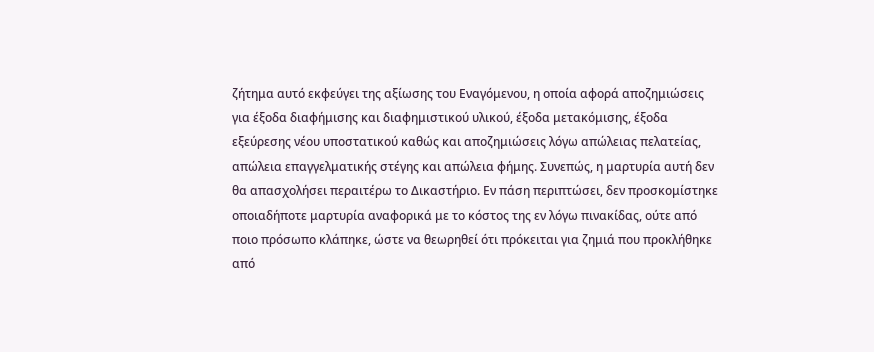ζήτημα αυτό εκφεύγει της αξίωσης του Εναγόμενου, η οποία αφορά αποζημιώσεις για έξοδα διαφήμισης και διαφημιστικού υλικού, έξοδα μετακόμισης, έξοδα εξεύρεσης νέου υποστατικού καθώς και αποζημιώσεις λόγω απώλειας πελατείας, απώλεια επαγγελματικής στέγης και απώλεια φήμης. Συνεπώς, η μαρτυρία αυτή δεν θα απασχολήσει περαιτέρω το Δικαστήριο. Εν πάση περιπτώσει, δεν προσκομίστηκε οποιαδήποτε μαρτυρία αναφορικά με το κόστος της εν λόγω πινακίδας, ούτε από ποιο πρόσωπο κλάπηκε, ώστε να θεωρηθεί ότι πρόκειται για ζημιά που προκλήθηκε από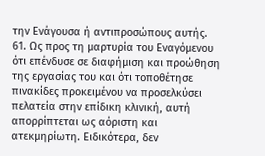την Ενάγουσα ή αντιπροσώπους αυτής.
61. Ως προς τη μαρτυρία του Εναγόμενου ότι επένδυσε σε διαφήμιση και προώθηση της εργασίας του και ότι τοποθέτησε πινακίδες προκειμένου να προσελκύσει πελατεία στην επίδικη κλινική, αυτή απορρίπτεται ως αόριστη και ατεκμηρίωτη. Ειδικότερα, δεν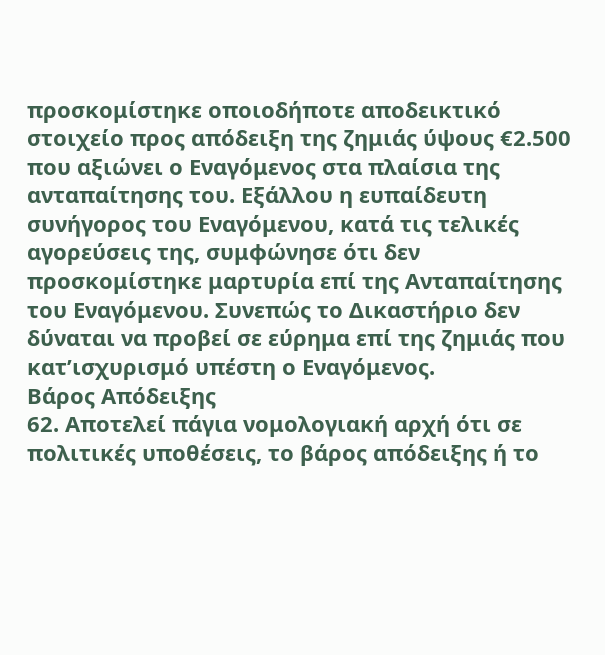προσκομίστηκε οποιοδήποτε αποδεικτικό στοιχείο προς απόδειξη της ζημιάς ύψους €2.500 που αξιώνει ο Εναγόμενος στα πλαίσια της ανταπαίτησης του. Εξάλλου η ευπαίδευτη συνήγορος του Εναγόμενου, κατά τις τελικές αγορεύσεις της, συμφώνησε ότι δεν προσκομίστηκε μαρτυρία επί της Ανταπαίτησης του Εναγόμενου. Συνεπώς το Δικαστήριο δεν δύναται να προβεί σε εύρημα επί της ζημιάς που κατ’ισχυρισμό υπέστη ο Εναγόμενος.
Βάρος Απόδειξης
62. Αποτελεί πάγια νομολογιακή αρχή ότι σε πολιτικές υποθέσεις, το βάρος απόδειξης ή το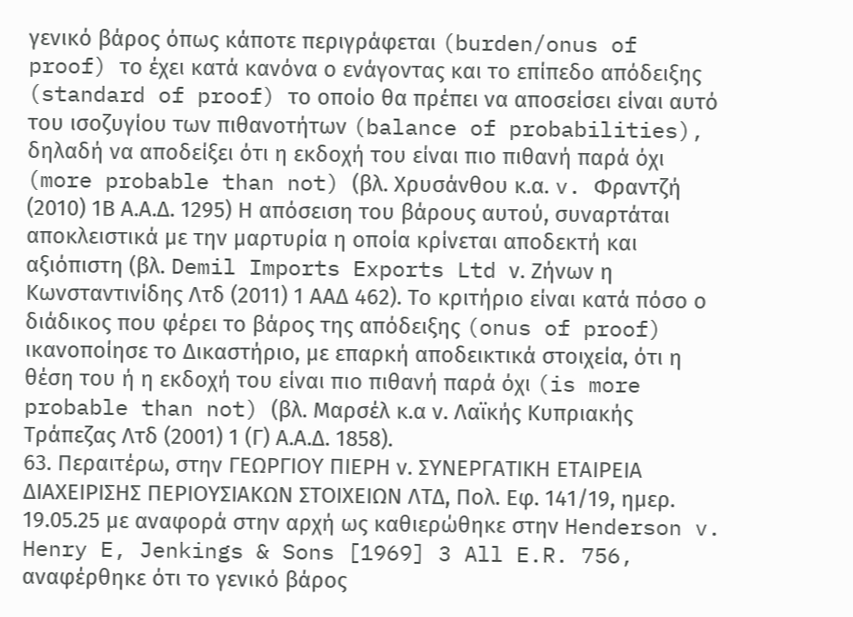γενικό βάρος όπως κάποτε περιγράφεται (burden/onus of proof) το έχει κατά κανόνα ο ενάγοντας και το επίπεδο απόδειξης (standard of proof) το οποίο θα πρέπει να αποσείσει είναι αυτό του ισοζυγίου των πιθανοτήτων (balance of probabilities), δηλαδή να αποδείξει ότι η εκδοχή του είναι πιο πιθανή παρά όχι (more probable than not) (βλ. Χρυσάνθου κ.α. v. Φραντζή (2010) 1Β Α.Α.Δ. 1295) Η απόσειση του βάρους αυτού, συναρτάται αποκλειστικά με την μαρτυρία η οποία κρίνεται αποδεκτή και αξιόπιστη (βλ. Demil Imports Exports Ltd ν. Zήνων η Kωνσταντινίδης Λτδ (2011) 1 ΑΑΔ 462). Το κριτήριο είναι κατά πόσο ο διάδικος που φέρει το βάρος της απόδειξης (onus of proof) ικανοποίησε το Δικαστήριο, με επαρκή αποδεικτικά στοιχεία, ότι η θέση του ή η εκδοχή του είναι πιο πιθανή παρά όχι (is more probable than not) (βλ. Μαρσέλ κ.α ν. Λαϊκής Κυπριακής Τράπεζας Λτδ (2001) 1 (Γ) Α.Α.Δ. 1858).
63. Περαιτέρω, στην ΓΕΩΡΓΙΟΥ ΠΙΕΡΗ ν. ΣΥΝΕΡΓΑΤΙΚΗ ΕΤΑΙΡΕΙΑ ΔΙΑΧΕΙΡΙΣΗΣ ΠΕΡΙΟΥΣΙΑΚΩΝ ΣΤΟΙΧΕΙΩΝ ΛΤΔ, Πολ. Εφ. 141/19, ημερ. 19.05.25 με αναφορά στην αρχή ως καθιερώθηκε στην Henderson v. Henry E, Jenkings & Sons [1969] 3 All E.R. 756, αναφέρθηκε ότι το γενικό βάρος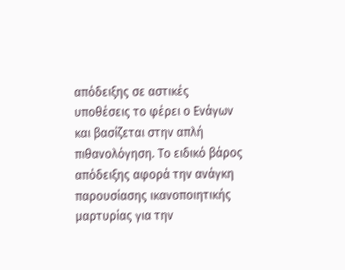απόδειξης σε αστικές υποθέσεις το φέρει ο Ενάγων και βασίζεται στην απλή πιθανολόγηση. Το ειδικό βάρος απόδειξης αφορά την ανάγκη παρουσίασης ικανοποιητικής μαρτυρίας για την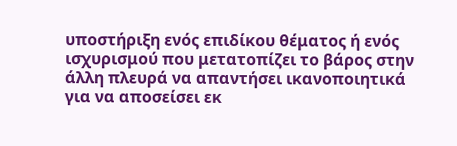υποστήριξη ενός επιδίκου θέματος ή ενός ισχυρισμού που μετατοπίζει το βάρος στην άλλη πλευρά να απαντήσει ικανοποιητικά για να αποσείσει εκ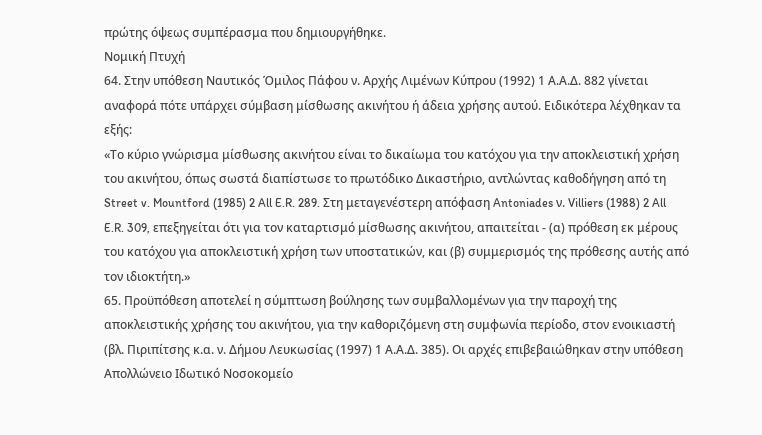πρώτης όψεως συμπέρασμα που δημιουργήθηκε.
Νομική Πτυχή
64. Στην υπόθεση Ναυτικός Όμιλος Πάφου ν. Αρχής Λιμένων Κύπρου (1992) 1 Α.Α.Δ. 882 γίνεται αναφορά πότε υπάρχει σύμβαση μίσθωσης ακινήτου ή άδεια χρήσης αυτού. Ειδικότερα λέχθηκαν τα εξής:
«Το κύριο γνώρισμα μίσθωσης ακινήτου είναι το δικαίωμα του κατόχου για την αποκλειστική χρήση του ακινήτου, όπως σωστά διαπίστωσε το πρωτόδικο Δικαστήριο, αντλώντας καθοδήγηση από τη Street v. Mountford (1985) 2 All E.R. 289. Στη μεταγενέστερη απόφαση Antoniades ν. Villiers (1988) 2 All E.R. 309, επεξηγείται ότι για τον καταρτισμό μίσθωσης ακινήτου, απαιτείται - (α) πρόθεση εκ μέρους του κατόχου για αποκλειστική χρήση των υποστατικών, και (β) συμμερισμός της πρόθεσης αυτής από τον ιδιοκτήτη.»
65. Προϋπόθεση αποτελεί η σύμπτωση βούλησης των συμβαλλομένων για την παροχή της αποκλειστικής χρήσης του ακινήτου, για την καθοριζόμενη στη συμφωνία περίοδο, στον ενοικιαστή (βλ. Πιριπίτσης κ.α. ν. Δήμου Λευκωσίας (1997) 1 Α.Α.Δ. 385). Οι αρχές επιβεβαιώθηκαν στην υπόθεση Απολλώνειο Ιδωτικό Νοσοκομείο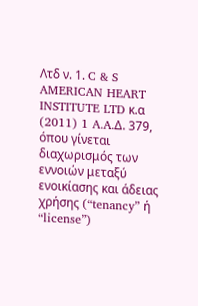Λτδ ν. 1. C & S AMERICAN HEART INSTITUTE LTD κ.α (2011) 1 A.A.Δ. 379, όπου γίνεται διαχωρισμός των εννοιών μεταξύ ενοικίασης και άδειας χρήσης (“tenancy” ή “license”)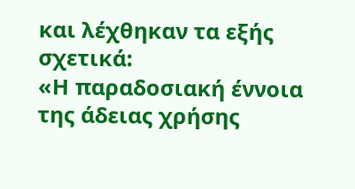και λέχθηκαν τα εξής σχετικά:
«Η παραδοσιακή έννοια της άδειας χρήσης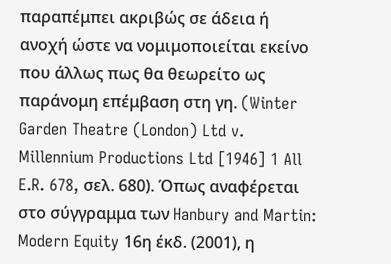παραπέμπει ακριβώς σε άδεια ή ανοχή ώστε να νομιμοποιείται εκείνο που άλλως πως θα θεωρείτο ως παράνομη επέμβαση στη γη. (Winter Garden Theatre (London) Ltd v. Millennium Productions Ltd [1946] 1 All E.R. 678, σελ. 680). Όπως αναφέρεται στο σύγγραμμα των Hanbury and Martin: Modern Equity 16η έκδ. (2001), η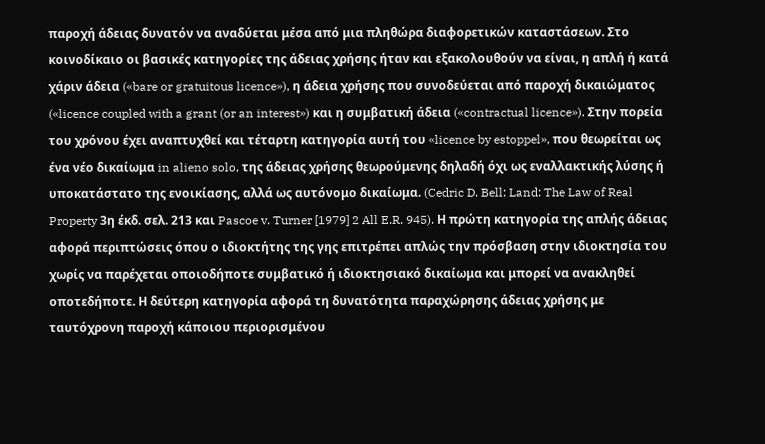παροχή άδειας δυνατόν να αναδύεται μέσα από μια πληθώρα διαφορετικών καταστάσεων. Στο κοινοδίκαιο οι βασικές κατηγορίες της άδειας χρήσης ήταν και εξακολουθούν να είναι, η απλή ή κατά χάριν άδεια («bare or gratuitous licence»), η άδεια χρήσης που συνοδεύεται από παροχή δικαιώματος («licence coupled with a grant (or an interest») και η συμβατική άδεια («contractual licence»). Στην πορεία του χρόνου έχει αναπτυχθεί και τέταρτη κατηγορία αυτή του «licence by estoppel», που θεωρείται ως ένα νέο δικαίωμα in alieno solo, της άδειας χρήσης θεωρούμενης δηλαδή όχι ως εναλλακτικής λύσης ή υποκατάστατο της ενοικίασης, αλλά ως αυτόνομο δικαίωμα. (Cedric D. Bell: Land: The Law of Real Property 3η έκδ. σελ. 213 και Pascoe v. Turner [1979] 2 All E.R. 945). Η πρώτη κατηγορία της απλής άδειας αφορά περιπτώσεις όπου ο ιδιοκτήτης της γης επιτρέπει απλώς την πρόσβαση στην ιδιοκτησία του χωρίς να παρέχεται οποιοδήποτε συμβατικό ή ιδιοκτησιακό δικαίωμα και μπορεί να ανακληθεί οποτεδήποτε. Η δεύτερη κατηγορία αφορά τη δυνατότητα παραχώρησης άδειας χρήσης με ταυτόχρονη παροχή κάποιου περιορισμένου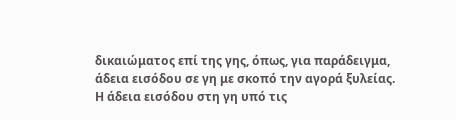δικαιώματος επί της γης, όπως, για παράδειγμα, άδεια εισόδου σε γη με σκοπό την αγορά ξυλείας. Η άδεια εισόδου στη γη υπό τις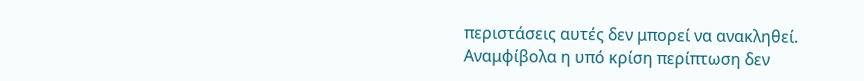περιστάσεις αυτές δεν μπορεί να ανακληθεί.
Αναμφίβολα η υπό κρίση περίπτωση δεν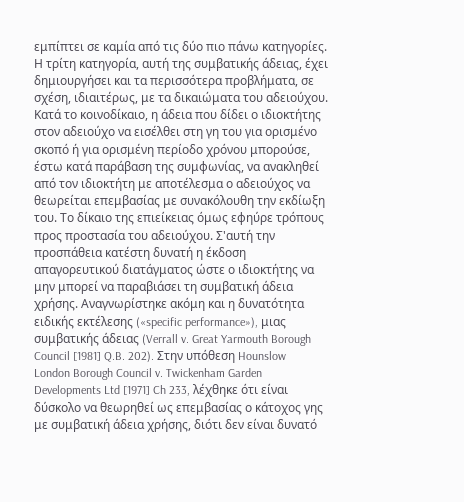εμπίπτει σε καμία από τις δύο πιο πάνω κατηγορίες. Η τρίτη κατηγορία, αυτή της συμβατικής άδειας, έχει δημιουργήσει και τα περισσότερα προβλήματα, σε σχέση, ιδιαιτέρως, με τα δικαιώματα του αδειούχου. Κατά το κοινοδίκαιο, η άδεια που δίδει ο ιδιοκτήτης στον αδειούχο να εισέλθει στη γη του για ορισμένο σκοπό ή για ορισμένη περίοδο χρόνου μπορούσε, έστω κατά παράβαση της συμφωνίας, να ανακληθεί από τον ιδιοκτήτη με αποτέλεσμα ο αδειούχος να θεωρείται επεμβασίας με συνακόλουθη την εκδίωξη του. Το δίκαιο της επιείκειας όμως εφηύρε τρόπους προς προστασία του αδειούχου. Σ'αυτή την προσπάθεια κατέστη δυνατή η έκδοση απαγορευτικού διατάγματος ώστε ο ιδιοκτήτης να μην μπορεί να παραβιάσει τη συμβατική άδεια χρήσης. Αναγνωρίστηκε ακόμη και η δυνατότητα ειδικής εκτέλεσης («specific performance»), μιας συμβατικής άδειας (Verrall v. Great Yarmouth Borough Council [1981] Q.B. 202). Στην υπόθεση Hounslow London Borough Council v. Twickenham Garden Developments Ltd [1971] Ch 233, λέχθηκε ότι είναι δύσκολο να θεωρηθεί ως επεμβασίας ο κάτοχος γης με συμβατική άδεια χρήσης, διότι δεν είναι δυνατό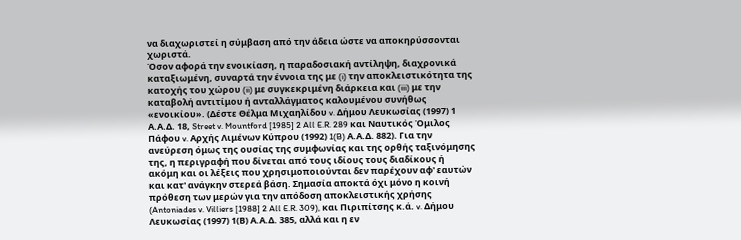να διαχωριστεί η σύμβαση από την άδεια ώστε να αποκηρύσσονται χωριστά.
Όσον αφορά την ενοικίαση, η παραδοσιακή αντίληψη, διαχρονικά καταξιωμένη, συναρτά την έννοια της με (i) την αποκλειστικότητα της κατοχής του χώρου (ii) με συγκεκριμένη διάρκεια και (iii) με την καταβολή αντιτίμου ή ανταλλάγματος καλουμένου συνήθως «ενοικίου». (Δέστε Θέλμα Μιχαηλίδου v. Δήμου Λευκωσίας (1997) 1 Α.Α.Δ. 18, Street v. Mountford [1985] 2 All E.R. 289 και Ναυτικός Όμιλος Πάφου v. Αρχής Λιμένων Κύπρου (1992) 1(B) Α.Α.Δ. 882). Για την ανεύρεση όμως της ουσίας της συμφωνίας και της ορθής ταξινόμησης της, η περιγραφή που δίνεται από τους ιδίους τους διαδίκους ή ακόμη και οι λέξεις που χρησιμοποιούνται δεν παρέχουν αφ' εαυτών και κατ' ανάγκην στερεά βάση. Σημασία αποκτά όχι μόνο η κοινή πρόθεση των μερών για την απόδοση αποκλειστικής χρήσης (Antoniades v. Villiers [1988] 2 All E.R. 309), και Πιριπίτσης κ.ά. v. Δήμου Λευκωσίας (1997) 1(Β) Α.Α.Δ. 385, αλλά και η εν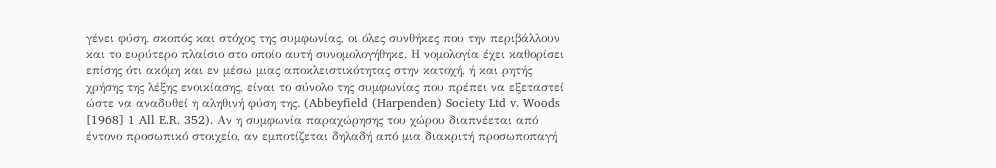γένει φύση, σκοπός και στόχος της συμφωνίας, οι όλες συνθήκες που την περιβάλλουν και το ευρύτερο πλαίσιο στο οποίο αυτή συνομολογήθηκε. Η νομολογία έχει καθορίσει επίσης ότι ακόμη και εν μέσω μιας αποκλειστικότητας στην κατοχή, ή και ρητής χρήσης της λέξης ενοικίασης, είναι το σύνολο της συμφωνίας που πρέπει να εξεταστεί ώστε να αναδυθεί η αληθινή φύση της. (Abbeyfield (Harpenden) Society Ltd v. Woods [1968] 1 All E.R. 352). Αν η συμφωνία παραχώρησης του χώρου διαπνέεται από έντονο προσωπικό στοιχείο, αν εμποτίζεται δηλαδή από μια διακριτή προσωποπαγή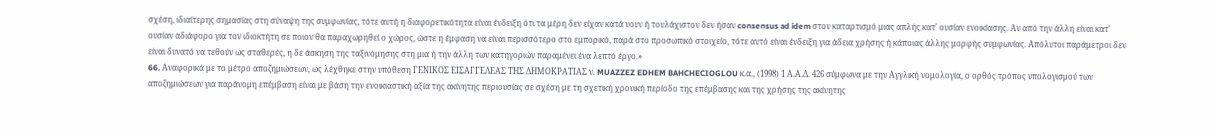σχέση, ιδιαίτερης σημασίας στη σύναψη της συμφωνίας, τότε αυτή η διαφορετικότητα είναι ένδειξη ότι τα μέρη δεν είχαν κατά νουν ή τουλάχιστον δεν ήσαν consensus ad idem στον καταρτισμό μιας απλής κατ' ουσίαν ενοικίασης. Αν από την άλλη είναι κατ' ουσίαν αδιάφορο για τον ιδιοκτήτη σε ποιον θα παραχωρηθεί ο χώρος, ώστε η έμφαση να είναι περισσότερο στο εμπορικό, παρά στο προσωπικό στοιχείο, τότε αυτό είναι ένδειξη για άδεια χρήσης ή κάποιας άλλης μορφής συμφωνίας. Απόλυτοι παράμετροι δεν είναι δυνατό να τεθούν ως σταθερές, η δε άσκηση της ταξινόμησης στη μια ή την άλλη των κατηγοριών παραμένει ένα λεπτό έργο.»
66. Aναφορικά με το μέτρο αποζημιώσεων, ως λέχθηκε στην υπόθεση ΓΕΝΙΚΟΣ ΕΙΣΑΓΓΕΛΕΑΣ ΤΗΣ ΔΗΜΟΚΡΑΤΙΑΣ ν. MUAZZEZ EDHEM BAHCHECIOGLOU κ.α., (1998) 1 Α.Α.Δ. 426 σύμφωνα με την Αγγλική νομολογία, ο ορθός τρόπος υπολογισμού των αποζημιώσεων για παράνομη επέμβαση είναι με βάση την ενοικιαστική αξία της ακίνητης περιουσίας σε σχέση με τη σχετική χρονική περίοδο της επέμβασης και της χρήσης της ακίνητης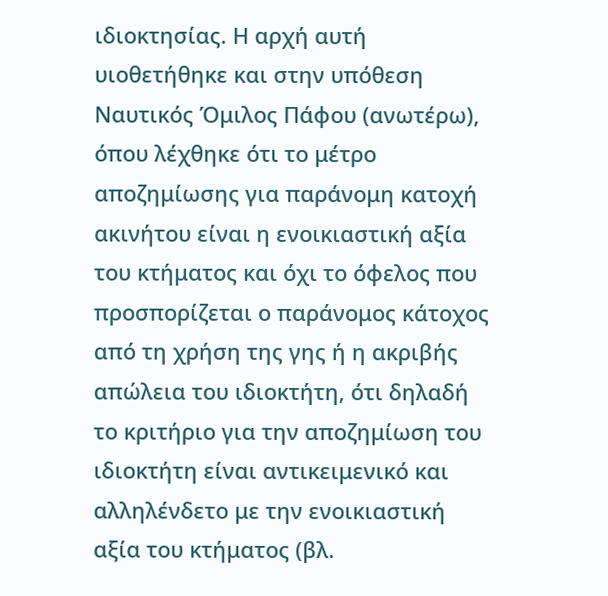ιδιοκτησίας. Η αρχή αυτή υιοθετήθηκε και στην υπόθεση Ναυτικός Όμιλος Πάφου (ανωτέρω), όπου λέχθηκε ότι το μέτρο αποζημίωσης για παράνομη κατοχή ακινήτου είναι η ενοικιαστική αξία του κτήματος και όχι το όφελος που προσπορίζεται ο παράνομος κάτοχος από τη χρήση της γης ή η ακριβής απώλεια του ιδιοκτήτη, ότι δηλαδή το κριτήριο για την αποζημίωση του ιδιοκτήτη είναι αντικειμενικό και αλληλένδετο με την ενοικιαστική αξία του κτήματος (βλ.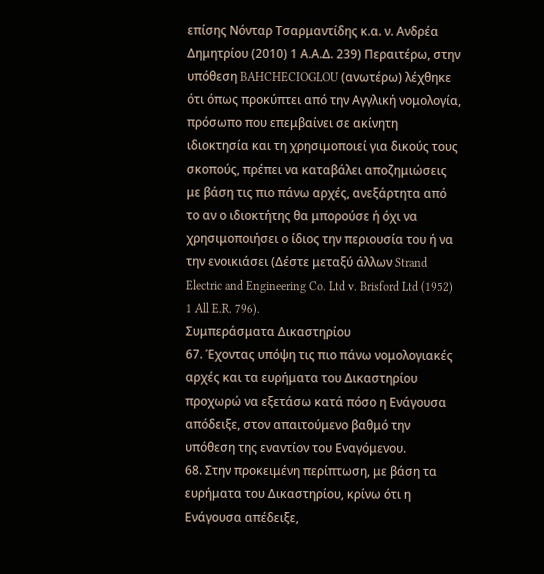επίσης Νόνταρ Τσαρμαντίδης κ.α. ν. Ανδρέα Δημητρίου (2010) 1 Α.Α.Δ. 239) Περαιτέρω, στην υπόθεση BAHCHECIOGLOU (ανωτέρω) λέχθηκε ότι όπως προκύπτει από την Αγγλική νομολογία, πρόσωπο που επεμβαίνει σε ακίνητη ιδιοκτησία και τη χρησιμοποιεί για δικούς τους σκοπούς, πρέπει να καταβάλει αποζημιώσεις με βάση τις πιο πάνω αρχές, ανεξάρτητα από το αν ο ιδιοκτήτης θα μπορούσε ή όχι να χρησιμοποιήσει ο ίδιος την περιουσία του ή να την ενοικιάσει (Δέστε μεταξύ άλλων Strand Electric and Engineering Co. Ltd v. Brisford Ltd (1952) 1 All E.R. 796).
Συμπεράσματα Δικαστηρίου
67. Έχοντας υπόψη τις πιο πάνω νομολογιακές αρχές και τα ευρήματα του Δικαστηρίου προχωρώ να εξετάσω κατά πόσο η Ενάγουσα απόδειξε, στον απαιτούμενο βαθμό την υπόθεση της εναντίον του Εναγόμενου.
68. Στην προκειμένη περίπτωση, με βάση τα ευρήματα του Δικαστηρίου, κρίνω ότι η Ενάγουσα απέδειξε,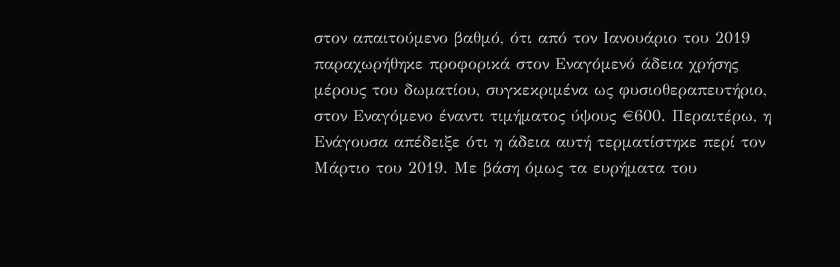στον απαιτούμενο βαθμό, ότι από τον Ιανουάριο του 2019 παραχωρήθηκε προφορικά στον Εναγόμενό άδεια χρήσης μέρους του δωματίου, συγκεκριμένα ως φυσιοθεραπευτήριο, στον Εναγόμενο έναντι τιμήματος ύψους €600. Περαιτέρω, η Ενάγουσα απέδειξε ότι η άδεια αυτή τερματίστηκε περί τον Μάρτιο του 2019. Με βάση όμως τα ευρήματα του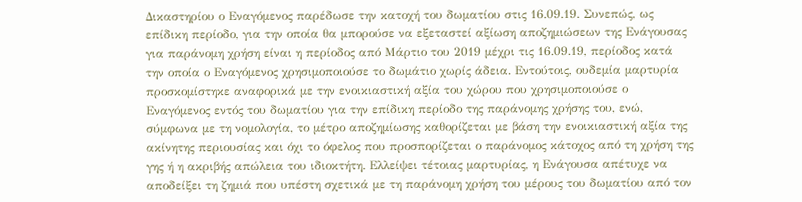Δικαστηρίου ο Εναγόμενος παρέδωσε την κατοχή του δωματίου στις 16.09.19. Συνεπώς, ως επίδικη περίοδο, για την οποία θα μπορούσε να εξεταστεί αξίωση αποζημιώσεων της Ενάγουσας για παράνομη χρήση είναι η περίοδος από Μάρτιο του 2019 μέχρι τις 16.09.19, περίοδος κατά την οποία ο Εναγόμενος χρησιμοποιούσε το δωμάτιο χωρίς άδεια. Εντούτοις, ουδεμία μαρτυρία προσκομίστηκε αναφορικά με την ενοικιαστική αξία του χώρου που χρησιμοποιούσε ο Εναγόμενος εντός του δωματίου για την επίδικη περίοδο της παράνομης χρήσης του, ενώ, σύμφωνα με τη νομολογία, το μέτρο αποζημίωσης καθορίζεται με βάση την ενοικιαστική αξία της ακίνητης περιουσίας και όχι το όφελος που προσπορίζεται ο παράνομος κάτοχος από τη χρήση της γης ή η ακριβής απώλεια του ιδιοκτήτη. Ελλείψει τέτοιας μαρτυρίας, η Ενάγουσα απέτυχε να αποδείξει τη ζημιά που υπέστη σχετικά με τη παράνομη χρήση του μέρους του δωματίου από τον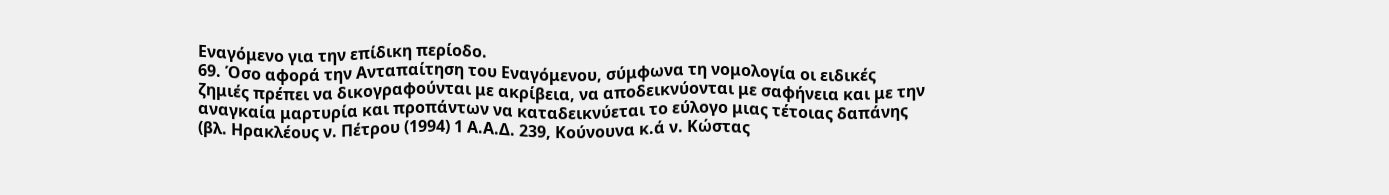Εναγόμενο για την επίδικη περίοδο.
69. Όσο αφορά την Ανταπαίτηση του Εναγόμενου, σύμφωνα τη νομολογία οι ειδικές ζημιές πρέπει να δικογραφούνται με ακρίβεια, να αποδεικνύονται με σαφήνεια και με την αναγκαία μαρτυρία και προπάντων να καταδεικνύεται το εύλογο μιας τέτοιας δαπάνης (βλ. Ηρακλέους ν. Πέτρου (1994) 1 Α.Α.Δ. 239, Κούνουνα κ.ά ν. Κώστας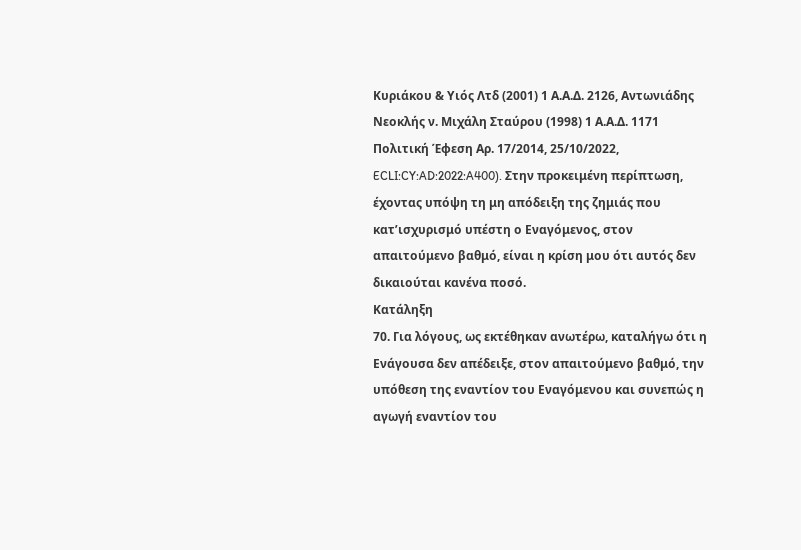Κυριάκου & Υιός Λτδ (2001) 1 Α.Α.Δ. 2126, Aντωνιάδης Nεοκλής ν. Mιχάλη Σταύρου (1998) 1 Α.Α.Δ. 1171 Πολιτική Έφεση Αρ. 17/2014, 25/10/2022, ECLI:CY:AD:2022:A400). Στην προκειμένη περίπτωση, έχοντας υπόψη τη μη απόδειξη της ζημιάς που κατ’ισχυρισμό υπέστη ο Εναγόμενος, στον απαιτούμενο βαθμό, είναι η κρίση μου ότι αυτός δεν δικαιούται κανένα ποσό.
Κατάληξη
70. Για λόγους, ως εκτέθηκαν ανωτέρω, καταλήγω ότι η Ενάγουσα δεν απέδειξε, στον απαιτούμενο βαθμό, την υπόθεση της εναντίον του Εναγόμενου και συνεπώς η αγωγή εναντίον του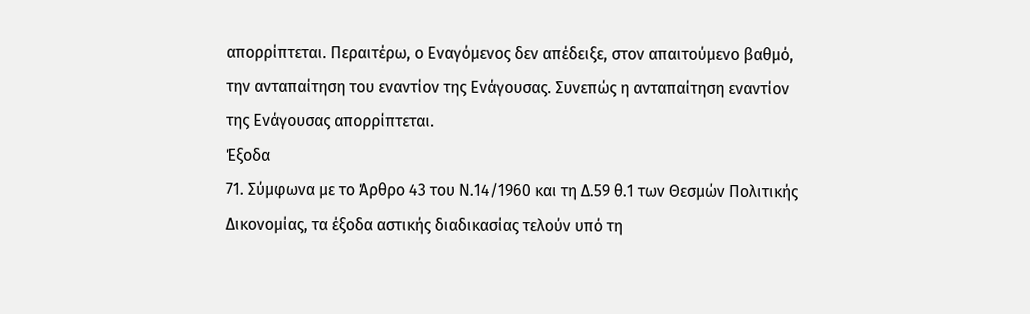απορρίπτεται. Περαιτέρω, ο Εναγόμενος δεν απέδειξε, στον απαιτούμενο βαθμό, την ανταπαίτηση του εναντίον της Ενάγουσας. Συνεπώς η ανταπαίτηση εναντίον της Ενάγουσας απορρίπτεται.
Έξοδα
71. Σύμφωνα με το Άρθρο 43 του Ν.14/1960 και τη Δ.59 θ.1 των Θεσμών Πολιτικής Δικονομίας, τα έξοδα αστικής διαδικασίας τελούν υπό τη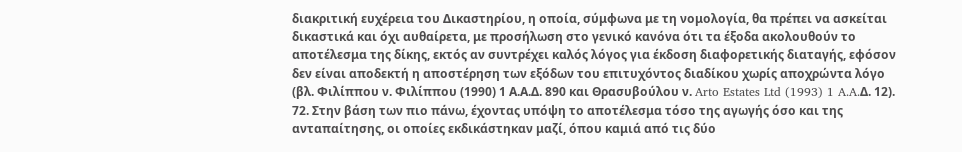διακριτική ευχέρεια του Δικαστηρίου, η οποία, σύμφωνα με τη νομολογία, θα πρέπει να ασκείται δικαστικά και όχι αυθαίρετα, με προσήλωση στο γενικό κανόνα ότι τα έξοδα ακολουθούν το αποτέλεσμα της δίκης, εκτός αν συντρέχει καλός λόγος για έκδοση διαφορετικής διαταγής, εφόσον δεν είναι αποδεκτή η αποστέρηση των εξόδων του επιτυχόντος διαδίκου χωρίς αποχρώντα λόγο (βλ. Φιλίππου ν. Φιλίππου (1990) 1 Α.Α.Δ. 890 και Θρασυβούλου ν. Arto Estates Ltd (1993) 1 A.A.Δ. 12).
72. Στην βάση των πιο πάνω, έχοντας υπόψη το αποτέλεσμα τόσο της αγωγής όσο και της ανταπαίτησης, οι οποίες εκδικάστηκαν μαζί, όπου καμιά από τις δύο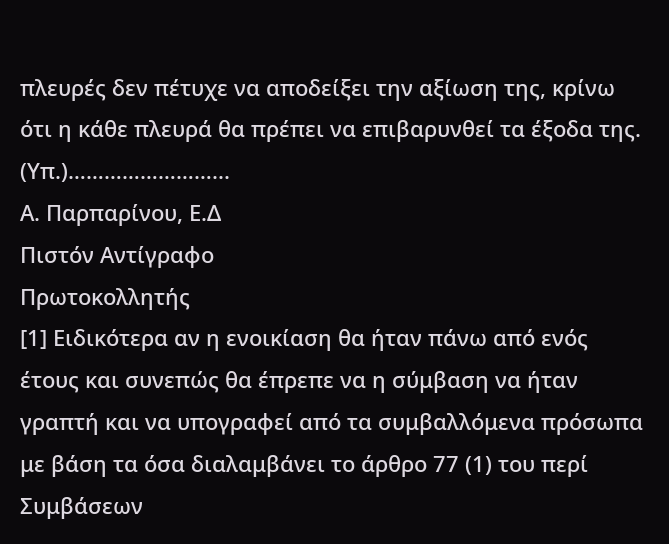πλευρές δεν πέτυχε να αποδείξει την αξίωση της, κρίνω ότι η κάθε πλευρά θα πρέπει να επιβαρυνθεί τα έξοδα της.
(Υπ.)……………………...
Α. Παρπαρίνου, Ε.Δ
Πιστόν Αντίγραφο
Πρωτοκολλητής
[1] Ειδικότερα αν η ενοικίαση θα ήταν πάνω από ενός έτους και συνεπώς θα έπρεπε να η σύμβαση να ήταν γραπτή και να υπογραφεί από τα συμβαλλόμενα πρόσωπα με βάση τα όσα διαλαμβάνει το άρθρο 77 (1) του περί Συμβάσεων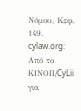Νόμου, Κεφ. 149.
cylaw.org: Από το ΚΙΝOΠ/CyLii για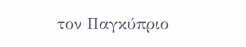τον Παγκύπριο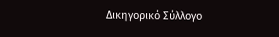Δικηγορικό Σύλλογο